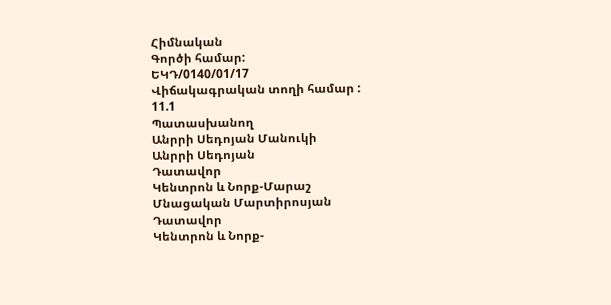Հիմնական
Գործի համար:
ԵԿԴ/0140/01/17
Վիճակագրական տողի համար :
11.1
Պատասխանող
Անրրի Սեդոյան Մանուկի
Անրրի Սեդոյան
Դատավոր
Կենտրոն և Նորք-Մարաշ
Մնացական Մարտիրոսյան
Դատավոր
Կենտրոն և Նորք-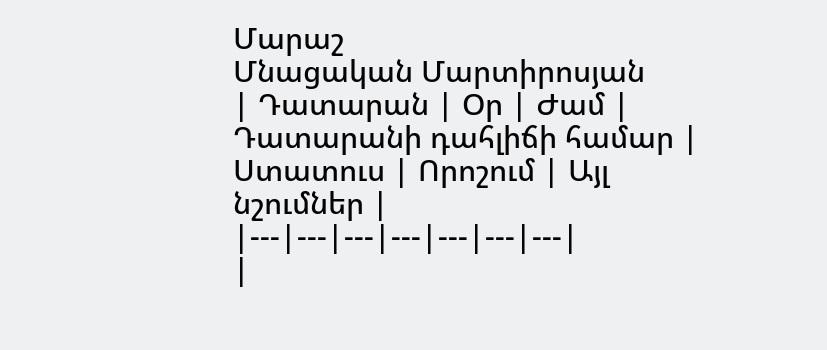Մարաշ
Մնացական Մարտիրոսյան
| Դատարան | Օր | Ժամ | Դատարանի դահլիճի համար | Ստատուս | Որոշում | Այլ նշումներ |
|---|---|---|---|---|---|---|
|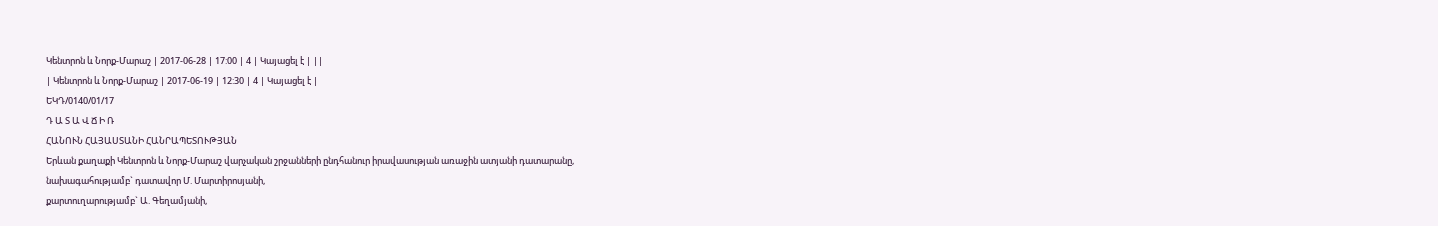Կենտրոն և Նորք-Մարաշ | 2017-06-28 | 17:00 | 4 | Կայացել է | ||
| Կենտրոն և Նորք-Մարաշ | 2017-06-19 | 12:30 | 4 | Կայացել է |
ԵԿԴ/0140/01/17
Դ Ա Տ Ա Վ Ճ Ի Ռ
ՀԱՆՈՒՆ ՀԱՅԱՍՏԱՆԻ ՀԱՆՐԱՊԵՏՈՒԹՅԱՆ
Երևան քաղաքի Կենտրոն և Նորք-Մարաշ վարչական շրջանների ընդհանուր իրավասության առաջին ատյանի դատարանը,
նախագահությամբ` դատավոր Մ. Մարտիրոսյանի,
քարտուղարությամբ` Ա. Գեղամյանի,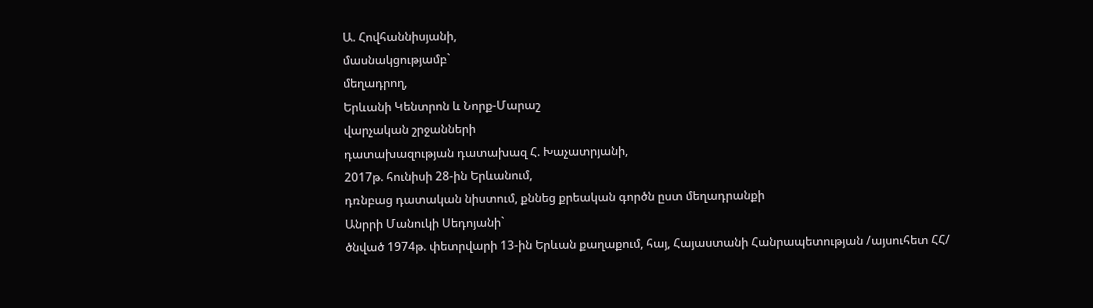Ա. Հովհաննիսյանի,
մասնակցությամբ`
մեղադրող,
Երևանի Կենտրոն և Նորք-Մարաշ
վարչական շրջանների
դատախազության դատախազ Հ. Խաչատրյանի,
2017թ. հունիսի 28-ին Երևանում,
դռնբաց դատական նիստում, քննեց քրեական գործն ըստ մեղադրանքի
Անրրի Մանուկի Սեդոյանի`
ծնված 1974թ. փետրվարի 13-ին Երևան քաղաքում, հայ, Հայաստանի Հանրապետության /այսուհետ ՀՀ/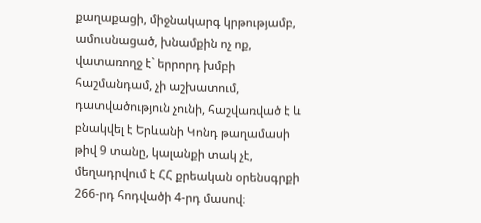քաղաքացի, միջնակարգ կրթությամբ, ամուսնացած, խնամքին ոչ ոք, վատառողջ է` երրորդ խմբի հաշմանդամ, չի աշխատում, դատվածություն չունի, հաշվառված է և բնակվել է Երևանի Կոնդ թաղամասի թիվ 9 տանը, կալանքի տակ չէ, մեղադրվում է ՀՀ քրեական օրենսգրքի 266-րդ հոդվածի 4-րդ մասով։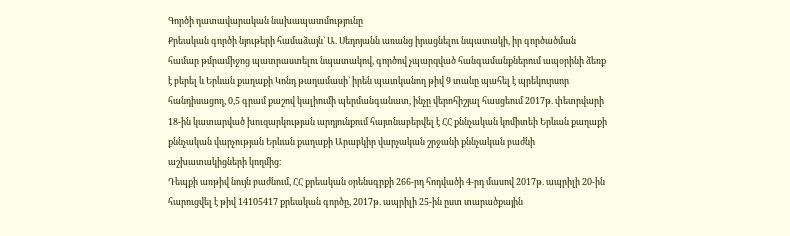Գործի դատավարական նախապատմությունը
Քրեական գործի նյութերի համաձայն` Ա. Սեդոյանն առանց իրացնելու նպատակի, իր գործածման համար թմրամիջոց պատրաստելու նպատակով, գործով չպարզված հանգամանքներում ապօրինի ձեռք է բերել և Երևան քաղաքի Կոնդ թաղամասի` իրեն պատկանող թիվ 9 տանը պահել է պրեկուրսոր հանդիսացող, 0,5 գրամ քաշով կալիումի պերմանգանատ, ինչը վերոհիշյալ հասցեում 2017թ. փետրվարի 18-ին կատարված խուզարկության արդյունքում հայտնաբերվել է ՀՀ քննչական կոմիտեի Երևան քաղաքի քննչական վարչության Երևան քաղաքի Արաբկիր վարչական շրջանի քննչական բաժնի աշխատակիցների կողմից։
Դեպքի առթիվ նույն բաժնում, ՀՀ քրեական օրենսգրքի 266-րդ հոդվածի 4-րդ մասով 2017թ. ապրիլի 20-ին հարուցվել է թիվ 14105417 քրեական գործը, 2017թ. ապրիլի 25-ին ըստ տարածքային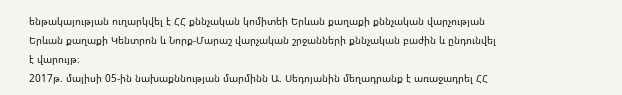ենթակայության ուղարկվել է ՀՀ քննչական կոմիտեի Երևան քաղաքի քննչական վարչության Երևան քաղաքի Կենտրոն և Նորք-Մարաշ վարչական շրջանների քննչական բաժին և ընդունվել է վարույթ։
2017թ. մայիսի 05-ին նախաքննության մարմինն Ա. Սեդոյանին մեղադրանք է առաջադրել ՀՀ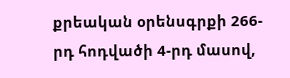քրեական օրենսգրքի 266-րդ հոդվածի 4-րդ մասով,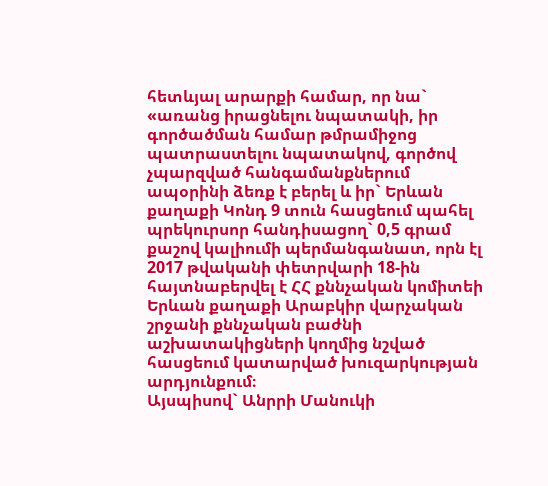հետևյալ արարքի համար, որ նա` «առանց իրացնելու նպատակի, իր գործածման համար թմրամիջոց պատրաստելու նպատակով, գործով չպարզված հանգամանքներում ապօրինի ձեռք է բերել և իր` Երևան քաղաքի Կոնդ 9 տուն հասցեում պահել պրեկուրսոր հանդիսացող` 0,5 գրամ քաշով կալիումի պերմանգանատ, որն էլ 2017 թվականի փետրվարի 18-ին հայտնաբերվել է ՀՀ քննչական կոմիտեի Երևան քաղաքի Արաբկիր վարչական շրջանի քննչական բաժնի աշխատակիցների կողմից նշված հասցեում կատարված խուզարկության արդյունքում։
Այսպիսով` Անրրի Մանուկի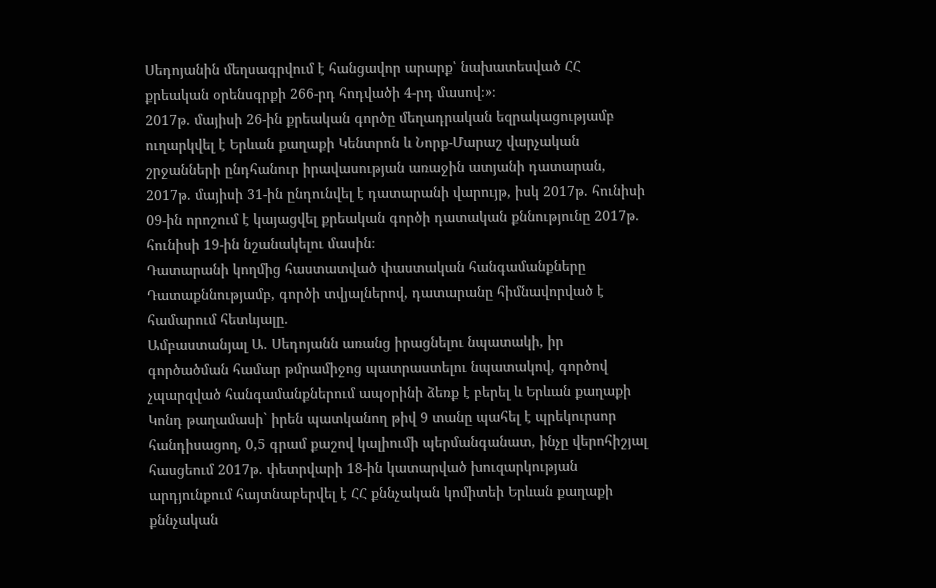Սեդոյանին մեղսագրվում է հանցավոր արարք՝ նախատեսված ՀՀ քրեական օրենսգրքի 266-րդ հոդվածի 4-րդ մասով։»։
2017թ. մայիսի 26-ին քրեական գործը մեղադրական եզրակացությամբ ուղարկվել է Երևան քաղաքի Կենտրոն և Նորք-Մարաշ վարչական շրջանների ընդհանուր իրավասության առաջին ատյանի դատարան, 2017թ. մայիսի 31-ին ընդունվել է դատարանի վարույթ, իսկ 2017թ. հունիսի 09-ին որոշում է կայացվել քրեական գործի դատական քննությունը 2017թ. հունիսի 19-ին նշանակելու մասին։
Դատարանի կողմից հաստատված փաստական հանգամանքները
Դատաքննությամբ, գործի տվյալներով, դատարանը հիմնավորված է համարում հետևյալը.
Ամբաստանյալ Ա. Սեդոյանն առանց իրացնելու նպատակի, իր գործածման համար թմրամիջոց պատրաստելու նպատակով, գործով չպարզված հանգամանքներում ապօրինի ձեռք է բերել և Երևան քաղաքի Կոնդ թաղամասի` իրեն պատկանող թիվ 9 տանը պահել է պրեկուրսոր հանդիսացող, 0,5 գրամ քաշով կալիումի պերմանգանատ, ինչը վերոհիշյալ հասցեում 2017թ. փետրվարի 18-ին կատարված խուզարկության արդյունքում հայտնաբերվել է ՀՀ քննչական կոմիտեի Երևան քաղաքի քննչական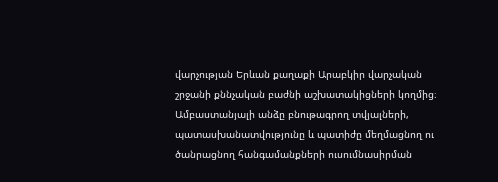վարչության Երևան քաղաքի Արաբկիր վարչական շրջանի քննչական բաժնի աշխատակիցների կողմից։
Ամբաստանյալի անձը բնութագրող տվյալների, պատասխանատվությունը և պատիժը մեղմացնող ու ծանրացնող հանգամանքների ուսումնասիրման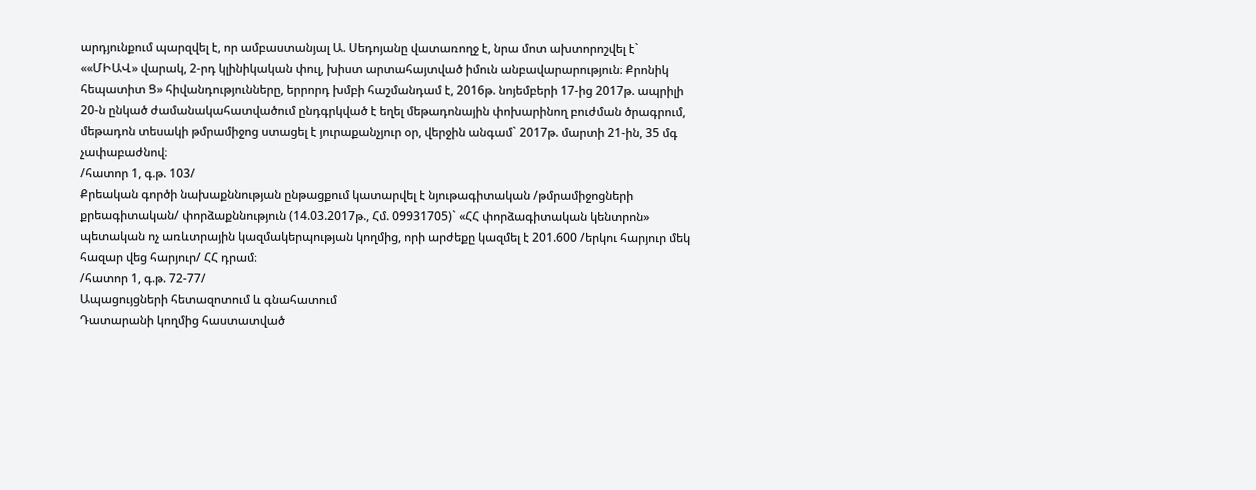արդյունքում պարզվել է, որ ամբաստանյալ Ա. Սեդոյանը վատառողջ է, նրա մոտ ախտորոշվել է` ««ՄԻԱՎ» վարակ, 2-րդ կլինիկական փուլ, խիստ արտահայտված իմուն անբավարարություն։ Քրոնիկ հեպատիտ Ց» հիվանդությունները, երրորդ խմբի հաշմանդամ է, 2016թ. նոյեմբերի 17-ից 2017թ. ապրիլի 20-ն ընկած ժամանակահատվածում ընդգրկված է եղել մեթադոնային փոխարինող բուժման ծրագրում, մեթադոն տեսակի թմրամիջոց ստացել է յուրաքանչյուր օր, վերջին անգամ` 2017թ. մարտի 21-ին, 35 մգ չափաբաժնով։
/հատոր 1, գ.թ. 103/
Քրեական գործի նախաքննության ընթացքում կատարվել է նյութագիտական /թմրամիջոցների քրեագիտական/ փորձաքննություն (14.03.2017թ., Հմ. 09931705)` «ՀՀ փորձագիտական կենտրոն» պետական ոչ առևտրային կազմակերպության կողմից, որի արժեքը կազմել է 201.600 /երկու հարյուր մեկ հազար վեց հարյուր/ ՀՀ դրամ։
/հատոր 1, գ.թ. 72-77/
Ապացույցների հետազոտում և գնահատում
Դատարանի կողմից հաստատված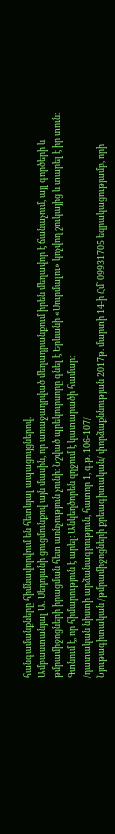հանգամանքները հիմնավորվում են հետևյալ ապացույցներով.
Ամբաստանյալ Ա. Սեդոյանի ցուցմունքով այն մասին, որ առաջադրված մեղադրանքում իրեն մեղավոր է ճանաչում, այլ գործերի և թմրամիջոցների իրացման հետ առնչություն չունի։ Նշված պրեկուրսորը գնել է Երևանի «Սուրմալու» կոչվող շուկայից և տարել է իր տուն։ Գտնում է, որ հիմարություն է արել։ Անկեղծորեն զղջում է կատարածի համար։
/դատական նիստի արձանագրություն, հատոր 1, գ.թ. 106-107/
Նյութագիտական /թմրամիջոցների քրեագիտական/ փորձաքննության 2017թ. մարտի 14-ի Հմ` 09931705 եզրակացությամբ, որի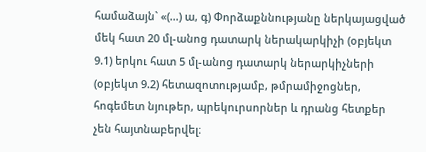համաձայն` «(…) ա, գ) Փորձաքննությանը ներկայացված մեկ հատ 20 մլ-անոց դատարկ ներակարկիչի (օբյեկտ 9.1) երկու հատ 5 մլ-անոց դատարկ ներարկիչների (օբյեկտ 9.2) հետազոտությամբ, թմրամիջոցներ, հոգեմետ նյութեր, պրեկուրսորներ և դրանց հետքեր չեն հայտնաբերվել։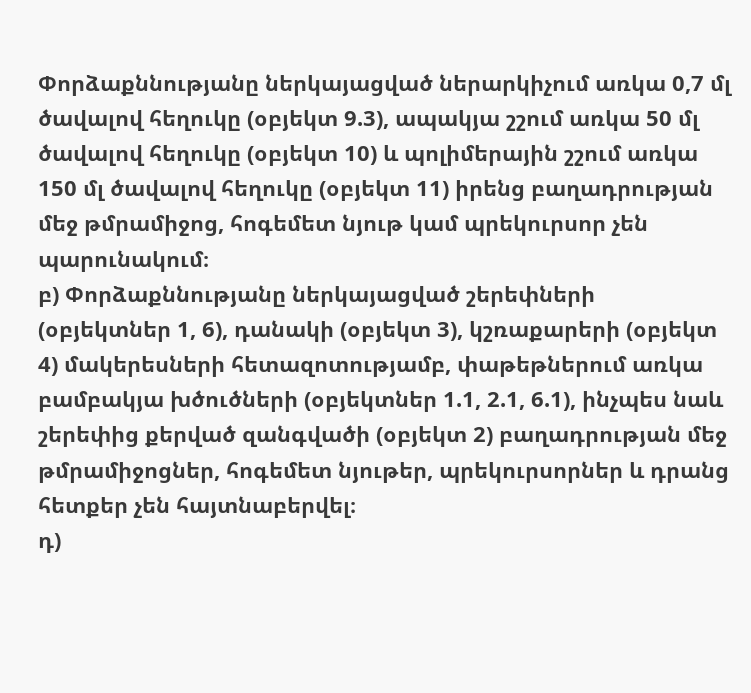Փորձաքննությանը ներկայացված ներարկիչում առկա 0,7 մլ ծավալով հեղուկը (օբյեկտ 9.3), ապակյա շշում առկա 50 մլ ծավալով հեղուկը (օբյեկտ 10) և պոլիմերային շշում առկա 150 մլ ծավալով հեղուկը (օբյեկտ 11) իրենց բաղադրության մեջ թմրամիջոց, հոգեմետ նյութ կամ պրեկուրսոր չեն պարունակում։
բ) Փորձաքննությանը ներկայացված շերեփների (օբյեկտներ 1, 6), դանակի (օբյեկտ 3), կշռաքարերի (օբյեկտ 4) մակերեսների հետազոտությամբ, փաթեթներում առկա բամբակյա խծուծների (օբյեկտներ 1.1, 2.1, 6.1), ինչպես նաև շերեփից քերված զանգվածի (օբյեկտ 2) բաղադրության մեջ թմրամիջոցներ, հոգեմետ նյութեր, պրեկուրսորներ և դրանց հետքեր չեն հայտնաբերվել։
դ)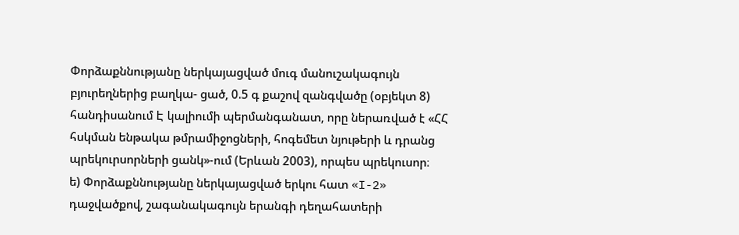Փորձաքննությանը ներկայացված մուգ մանուշակագույն բյուրեղներից բաղկա- ցած, 0.5 գ քաշով զանգվածը (օբյեկտ 8) հանդիսանում Է կալիումի պերմանգանատ, որը ներառված է «ՀՀ հսկման ենթակա թմրամիջոցների, հոգեմետ նյութերի և դրանց պրեկուրսորների ցանկ»-ում (Երևան 2003), որպես պրեկուսոր։
ե) Փորձաքննությանը ներկայացված երկու հատ «I-2» դաջվածքով, շագանակագույն երանգի դեղահատերի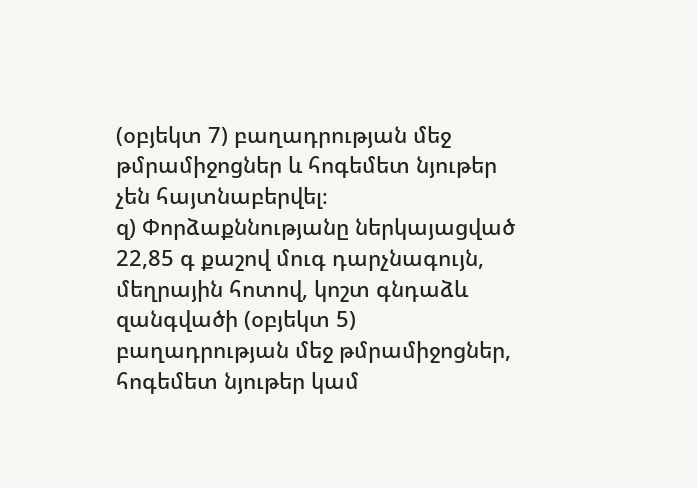(օբյեկտ 7) բաղադրության մեջ թմրամիջոցներ և հոգեմետ նյութեր չեն հայտնաբերվել։
զ) Փորձաքննությանը ներկայացված 22,85 գ քաշով մուգ դարչնագույն, մեղրային հոտով, կոշտ գնդաձև զանգվածի (օբյեկտ 5) բաղադրության մեջ թմրամիջոցներ, հոգեմետ նյութեր կամ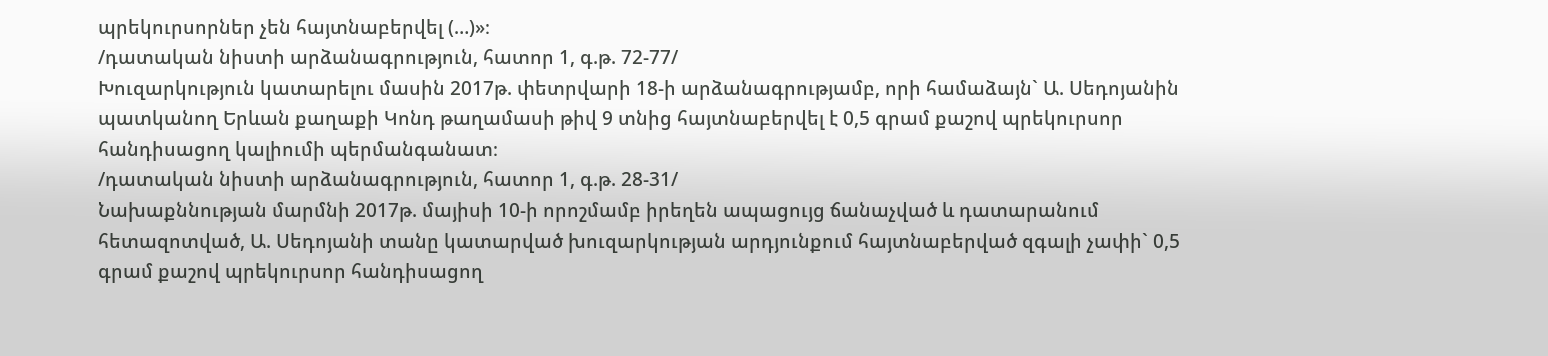պրեկուրսորներ չեն հայտնաբերվել (…)»։
/դատական նիստի արձանագրություն, հատոր 1, գ.թ. 72-77/
Խուզարկություն կատարելու մասին 2017թ. փետրվարի 18-ի արձանագրությամբ, որի համաձայն` Ա. Սեդոյանին պատկանող Երևան քաղաքի Կոնդ թաղամասի թիվ 9 տնից հայտնաբերվել է 0,5 գրամ քաշով պրեկուրսոր հանդիսացող կալիումի պերմանգանատ։
/դատական նիստի արձանագրություն, հատոր 1, գ.թ. 28-31/
Նախաքննության մարմնի 2017թ. մայիսի 10-ի որոշմամբ իրեղեն ապացույց ճանաչված և դատարանում հետազոտված, Ա. Սեդոյանի տանը կատարված խուզարկության արդյունքում հայտնաբերված զգալի չափի` 0,5 գրամ քաշով պրեկուրսոր հանդիսացող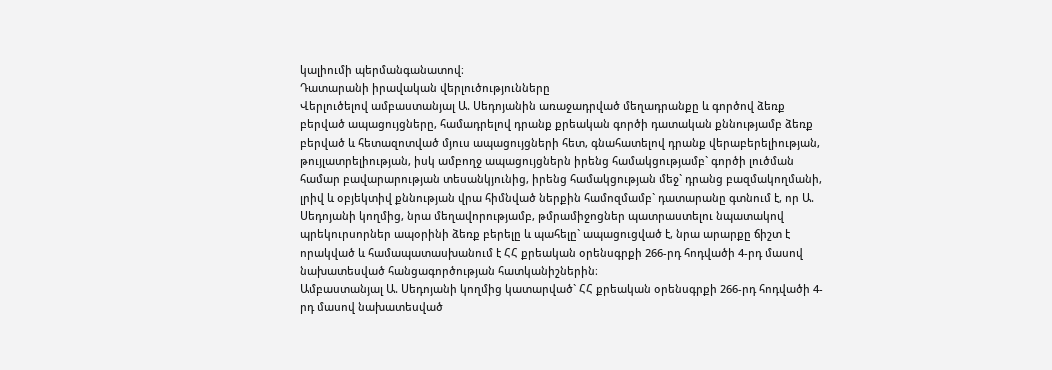կալիումի պերմանգանատով։
Դատարանի իրավական վերլուծությունները
Վերլուծելով ամբաստանյալ Ա. Սեդոյանին առաջադրված մեղադրանքը և գործով ձեռք բերված ապացույցները, համադրելով դրանք քրեական գործի դատական քննությամբ ձեռք բերված և հետազոտված մյուս ապացույցների հետ, գնահատելով դրանք վերաբերելիության, թույլատրելիության, իսկ ամբողջ ապացույցներն իրենց համակցությամբ` գործի լուծման համար բավարարության տեսանկյունից, իրենց համակցության մեջ` դրանց բազմակողմանի, լրիվ և օբյեկտիվ քննության վրա հիմնված ներքին համոզմամբ` դատարանը գտնում է, որ Ա. Սեդոյանի կողմից, նրա մեղավորությամբ, թմրամիջոցներ պատրաստելու նպատակով պրեկուրսորներ ապօրինի ձեռք բերելը և պահելը` ապացուցված է, նրա արարքը ճիշտ է որակված և համապատասխանում է ՀՀ քրեական օրենսգրքի 266-րդ հոդվածի 4-րդ մասով նախատեսված հանցագործության հատկանիշներին։
Ամբաստանյալ Ա. Սեդոյանի կողմից կատարված` ՀՀ քրեական օրենսգրքի 266-րդ հոդվածի 4-րդ մասով նախատեսված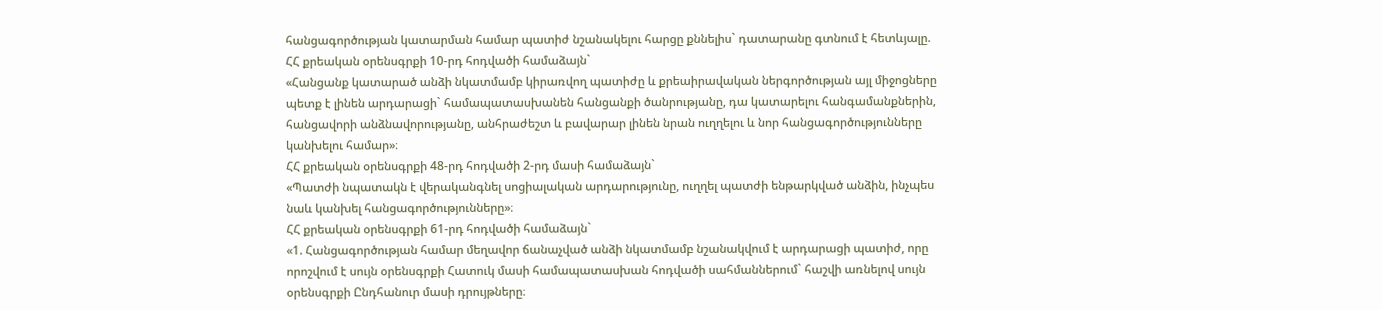հանցագործության կատարման համար պատիժ նշանակելու հարցը քննելիս` դատարանը գտնում է հետևյալը.
ՀՀ քրեական օրենսգրքի 10-րդ հոդվածի համաձայն`
«Հանցանք կատարած անձի նկատմամբ կիրառվող պատիժը և քրեաիրավական ներգործության այլ միջոցները պետք է լինեն արդարացի` համապատասխանեն հանցանքի ծանրությանը, դա կատարելու հանգամանքներին, հանցավորի անձնավորությանը, անհրաժեշտ և բավարար լինեն նրան ուղղելու և նոր հանցագործությունները կանխելու համար»։
ՀՀ քրեական օրենսգրքի 48-րդ հոդվածի 2-րդ մասի համաձայն`
«Պատժի նպատակն է վերականգնել սոցիալական արդարությունը, ուղղել պատժի ենթարկված անձին, ինչպես նաև կանխել հանցագործությունները»։
ՀՀ քրեական օրենսգրքի 61-րդ հոդվածի համաձայն`
«1. Հանցագործության համար մեղավոր ճանաչված անձի նկատմամբ նշանակվում է արդարացի պատիժ, որը որոշվում է սույն օրենսգրքի Հատուկ մասի համապատասխան հոդվածի սահմաններում` հաշվի առնելով սույն օրենսգրքի Ընդհանուր մասի դրույթները։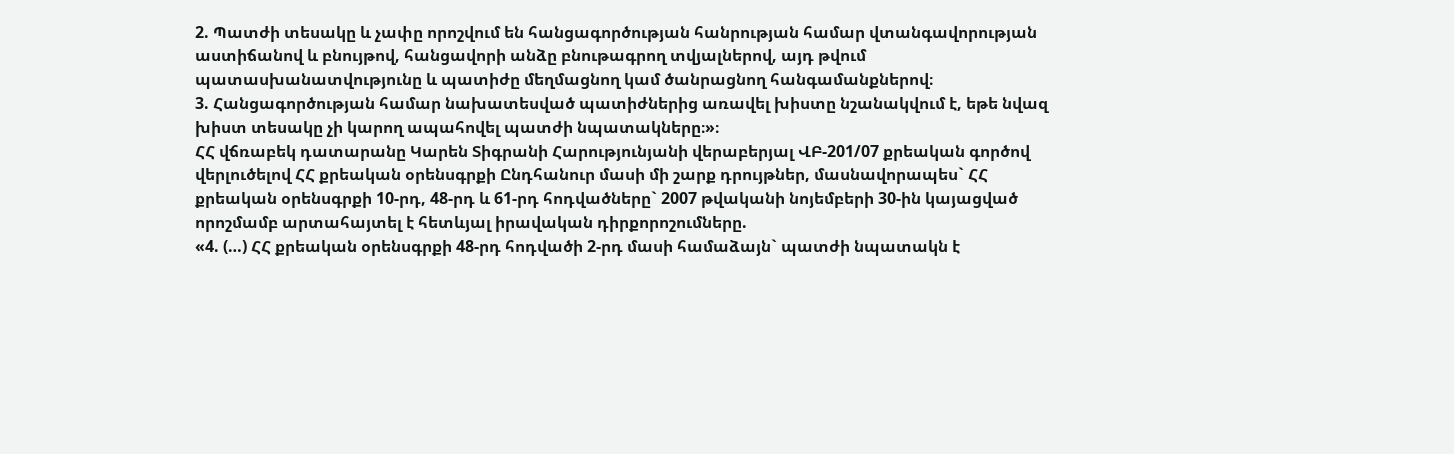2. Պատժի տեսակը և չափը որոշվում են հանցագործության հանրության համար վտանգավորության աստիճանով և բնույթով, հանցավորի անձը բնութագրող տվյալներով, այդ թվում պատասխանատվությունը և պատիժը մեղմացնող կամ ծանրացնող հանգամանքներով։
3. Հանցագործության համար նախատեսված պատիժներից առավել խիստը նշանակվում է, եթե նվազ խիստ տեսակը չի կարող ապահովել պատժի նպատակները։»։
ՀՀ վճռաբեկ դատարանը Կարեն Տիգրանի Հարությունյանի վերաբերյալ ՎԲ-201/07 քրեական գործով վերլուծելով ՀՀ քրեական օրենսգրքի Ընդհանուր մասի մի շարք դրույթներ, մասնավորապես` ՀՀ քրեական օրենսգրքի 10-րդ, 48-րդ և 61-րդ հոդվածները` 2007 թվականի նոյեմբերի 30-ին կայացված որոշմամբ արտահայտել է հետևյալ իրավական դիրքորոշումները.
«4. (…) ՀՀ քրեական օրենսգրքի 48-րդ հոդվածի 2-րդ մասի համաձայն` պատժի նպատակն է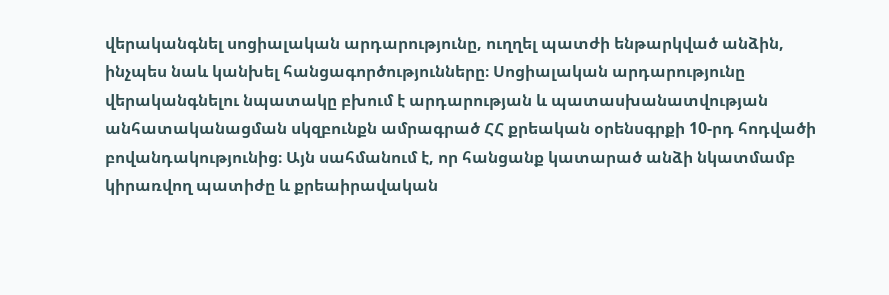վերականգնել սոցիալական արդարությունը, ուղղել պատժի ենթարկված անձին, ինչպես նաև կանխել հանցագործությունները։ Սոցիալական արդարությունը վերականգնելու նպատակը բխում է արդարության և պատասխանատվության անհատականացման սկզբունքն ամրագրած ՀՀ քրեական օրենսգրքի 10-րդ հոդվածի բովանդակությունից։ Այն սահմանում է, որ հանցանք կատարած անձի նկատմամբ կիրառվող պատիժը և քրեաիրավական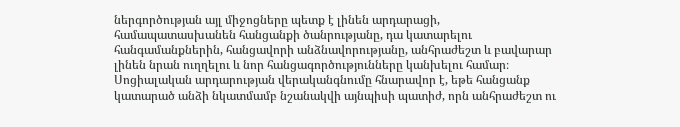ներգործության այլ միջոցները պետք է լինեն արդարացի, համապատասխանեն հանցանքի ծանրությանը, դա կատարելու հանգամանքներին, հանցավորի անձնավորությանը, անհրաժեշտ և բավարար լինեն նրան ուղղելու և նոր հանցագործությունները կանխելու համար։ Սոցիալական արդարության վերականգնումը հնարավոր է, եթե հանցանք կատարած անձի նկատմամբ նշանակվի այնպիսի պատիժ, որն անհրաժեշտ ու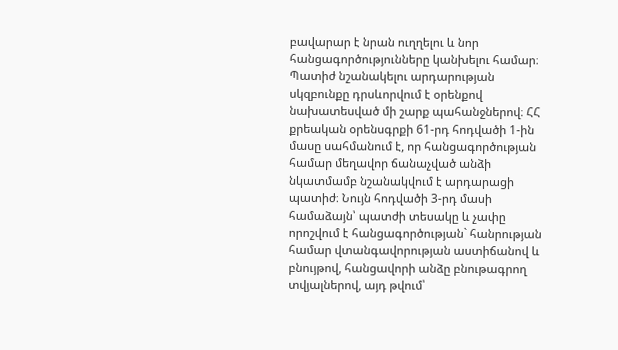բավարար է նրան ուղղելու և նոր հանցագործությունները կանխելու համար։
Պատիժ նշանակելու արդարության սկզբունքը դրսևորվում է օրենքով նախատեսված մի շարք պահանջներով։ ՀՀ քրեական օրենսգրքի 61-րդ հոդվածի 1-ին մասը սահմանում է, որ հանցագործության համար մեղավոր ճանաչված անձի նկատմամբ նշանակվում է արդարացի պատիժ։ Նույն հոդվածի 3-րդ մասի համաձայն՝ պատժի տեսակը և չափը որոշվում է հանցագործության` հանրության համար վտանգավորության աստիճանով և բնույթով, հանցավորի անձը բնութագրող տվյալներով, այդ թվում՝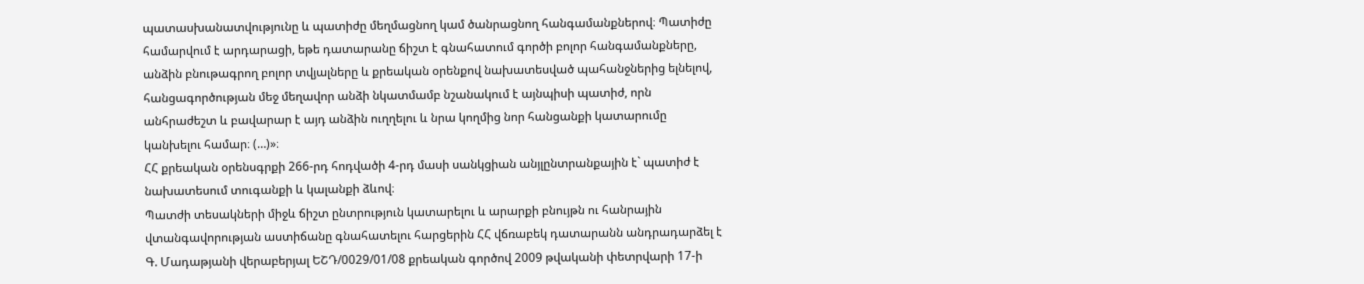պատասխանատվությունը և պատիժը մեղմացնող կամ ծանրացնող հանգամանքներով։ Պատիժը համարվում է արդարացի, եթե դատարանը ճիշտ է գնահատում գործի բոլոր հանգամանքները, անձին բնութագրող բոլոր տվյալները և քրեական օրենքով նախատեսված պահանջներից ելնելով, հանցագործության մեջ մեղավոր անձի նկատմամբ նշանակում է այնպիսի պատիժ, որն անհրաժեշտ և բավարար է այդ անձին ուղղելու և նրա կողմից նոր հանցանքի կատարումը կանխելու համար։ (…)»։
ՀՀ քրեական օրենսգրքի 266-րդ հոդվածի 4-րդ մասի սանկցիան անյլընտրանքային է` պատիժ է նախատեսում տուգանքի և կալանքի ձևով։
Պատժի տեսակների միջև ճիշտ ընտրություն կատարելու և արարքի բնույթն ու հանրային վտանգավորության աստիճանը գնահատելու հարցերին ՀՀ վճռաբեկ դատարանն անդրադարձել է Գ. Մադաթյանի վերաբերյալ ԵՇԴ/0029/01/08 քրեական գործով 2009 թվականի փետրվարի 17-ի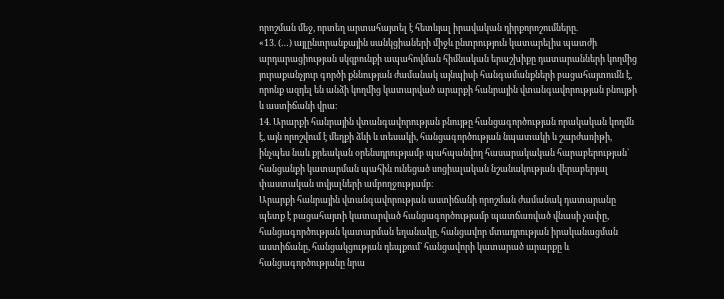որոշման մեջ, որտեղ արտահայտել է հետևյալ իրավական դիրքորոշումները.
«13. (…) այլընտրանքային սանկցիաների միջև ընտրություն կատարելիս պատժի արդարացիության սկզբունքի ապահովման հիմնական երաշխիքը դատարանների կողմից յուրաքանչյուր գործի քննության ժամանակ այնպիսի հանգամանքների բացահայտումն է, որոնք ազդել են անձի կողմից կատարված արարքի հանրային վտանգավորության բնույթի և աստիճանի վրա։
14. Արարքի հանրային վտանգավորության բնույթը հանցագործության որակական կողմն է, այն որոշվում է մեղքի ձևի և տեսակի, հանցագործության նպատակի և շարժառիթի, ինչպես նաև քրեական օրենսդրությամբ պահպանվող հասարակական հարաբերության` հանցանքի կատարման պահին ունեցած սոցիալական նշանակության վերաբերյալ փաստական տվյալների ամբողջությամբ։
Արարքի հանրային վտանգավորության աստիճանի որոշման ժամանակ դատարանը պետք է բացահայտի կատարված հանցագործությամբ պատճառված վնասի չափը, հանցագործության կատարման եղանակը, հանցավոր մտադրության իրականացման աստիճանը, հանցակցության դեպքում` հանցավորի կատարած արարքը և հանցագործությանը նրա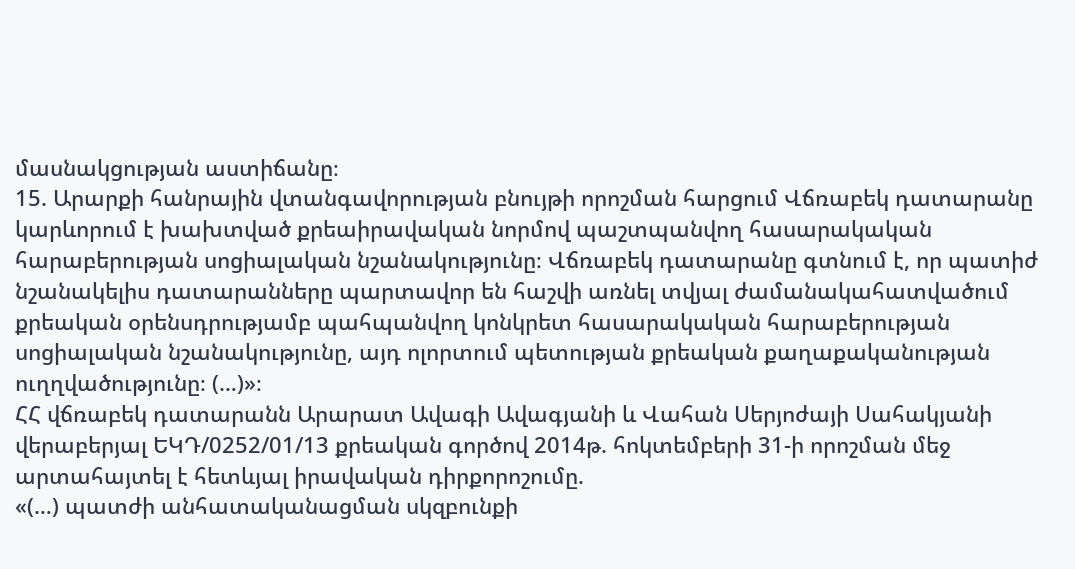մասնակցության աստիճանը։
15. Արարքի հանրային վտանգավորության բնույթի որոշման հարցում Վճռաբեկ դատարանը կարևորում է խախտված քրեաիրավական նորմով պաշտպանվող հասարակական հարաբերության սոցիալական նշանակությունը։ Վճռաբեկ դատարանը գտնում է, որ պատիժ նշանակելիս դատարանները պարտավոր են հաշվի առնել տվյալ ժամանակահատվածում քրեական օրենսդրությամբ պահպանվող կոնկրետ հասարակական հարաբերության սոցիալական նշանակությունը, այդ ոլորտում պետության քրեական քաղաքականության ուղղվածությունը։ (…)»։
ՀՀ վճռաբեկ դատարանն Արարատ Ավագի Ավագյանի և Վահան Սերյոժայի Սահակյանի վերաբերյալ ԵԿԴ/0252/01/13 քրեական գործով 2014թ. հոկտեմբերի 31-ի որոշման մեջ արտահայտել է հետևյալ իրավական դիրքորոշումը.
«(…) պատժի անհատականացման սկզբունքի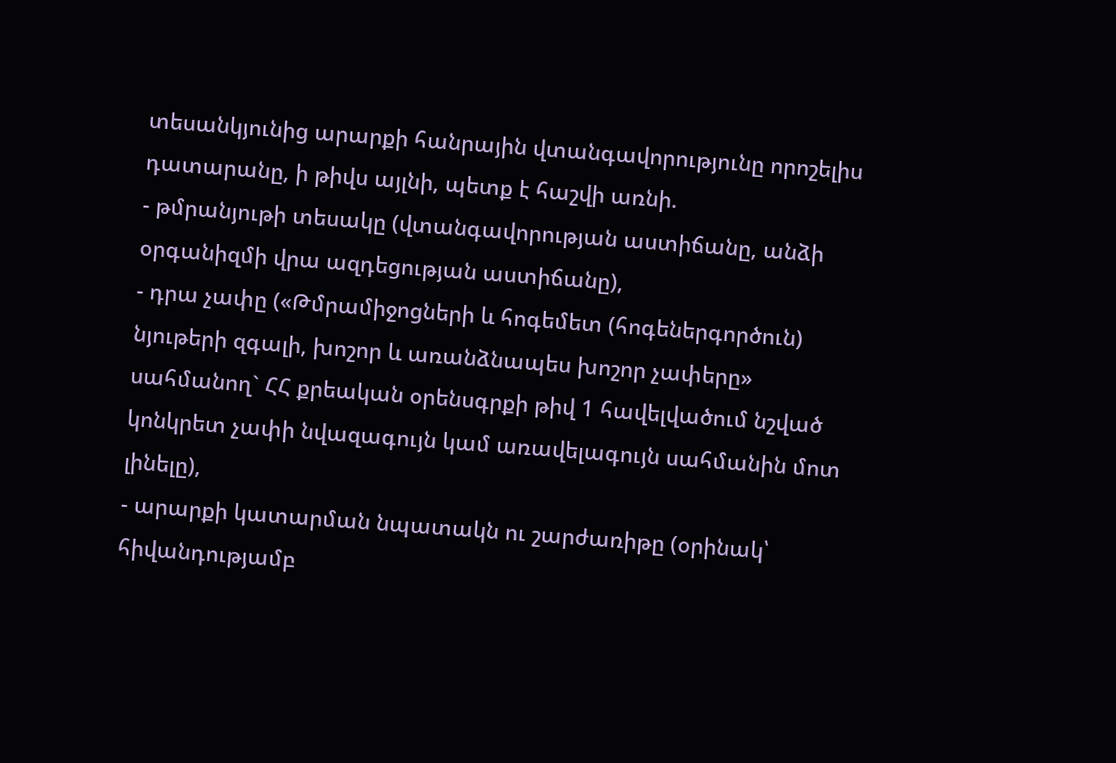տեսանկյունից արարքի հանրային վտանգավորությունը որոշելիս դատարանը, ի թիվս այլնի, պետք է հաշվի առնի.
- թմրանյութի տեսակը (վտանգավորության աստիճանը, անձի օրգանիզմի վրա ազդեցության աստիճանը),
- դրա չափը («Թմրամիջոցների և հոգեմետ (հոգեներգործուն) նյութերի զգալի, խոշոր և առանձնապես խոշոր չափերը» սահմանող` ՀՀ քրեական օրենսգրքի թիվ 1 հավելվածում նշված կոնկրետ չափի նվազագույն կամ առավելագույն սահմանին մոտ լինելը),
- արարքի կատարման նպատակն ու շարժառիթը (օրինակ՝ հիվանդությամբ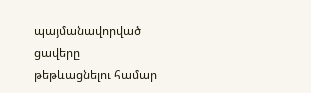պայմանավորված ցավերը թեթևացնելու համար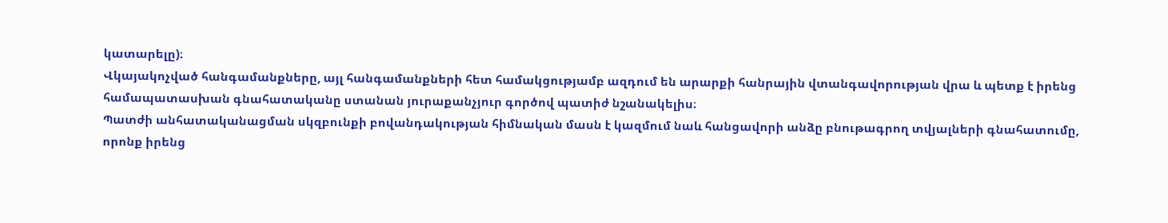կատարելը)։
Վկայակոչված հանգամանքները, այլ հանգամանքների հետ համակցությամբ ազդում են արարքի հանրային վտանգավորության վրա և պետք է իրենց համապատասխան գնահատականը ստանան յուրաքանչյուր գործով պատիժ նշանակելիս։
Պատժի անհատականացման սկզբունքի բովանդակության հիմնական մասն է կազմում նաև հանցավորի անձը բնութագրող տվյալների գնահատումը, որոնք իրենց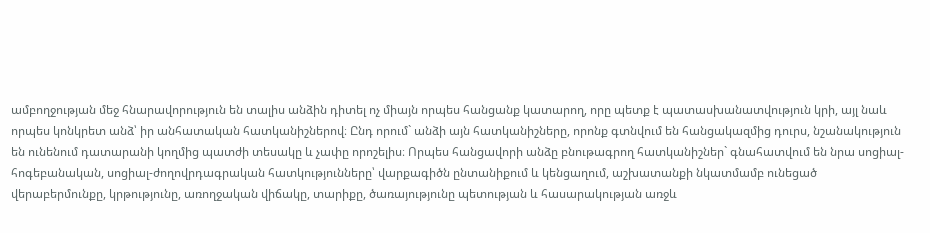ամբողջության մեջ հնարավորություն են տալիս անձին դիտել ոչ միայն որպես հանցանք կատարող, որը պետք է պատասխանատվություն կրի, այլ նաև որպես կոնկրետ անձ՝ իր անհատական հատկանիշներով։ Ընդ որում` անձի այն հատկանիշները, որոնք գտնվում են հանցակազմից դուրս, նշանակություն են ունենում դատարանի կողմից պատժի տեսակը և չափը որոշելիս։ Որպես հանցավորի անձը բնութագրող հատկանիշներ` գնահատվում են նրա սոցիալ-հոգեբանական, սոցիալ-ժողովրդագրական հատկությունները՝ վարքագիծն ընտանիքում և կենցաղում, աշխատանքի նկատմամբ ունեցած վերաբերմունքը, կրթությունը, առողջական վիճակը, տարիքը, ծառայությունը պետության և հասարակության առջև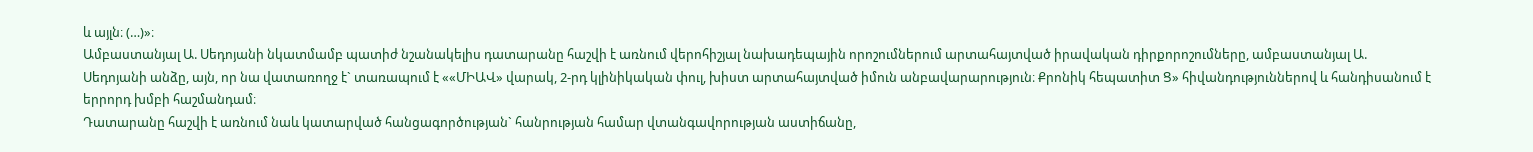և այլն։ (…)»։
Ամբաստանյալ Ա. Սեդոյանի նկատմամբ պատիժ նշանակելիս դատարանը հաշվի է առնում վերոհիշյալ նախադեպային որոշումներում արտահայտված իրավական դիրքորոշումները, ամբաստանյալ Ա. Սեդոյանի անձը, այն, որ նա վատառողջ է` տառապում է ««ՄԻԱՎ» վարակ, 2-րդ կլինիկական փուլ, խիստ արտահայտված իմուն անբավարարություն։ Քրոնիկ հեպատիտ Ց» հիվանդություններով և հանդիսանում է երրորդ խմբի հաշմանդամ։
Դատարանը հաշվի է առնում նաև կատարված հանցագործության` հանրության համար վտանգավորության աստիճանը,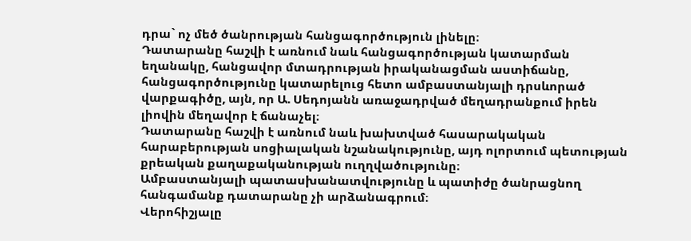դրա` ոչ մեծ ծանրության հանցագործություն լինելը։
Դատարանը հաշվի է առնում նաև հանցագործության կատարման եղանակը, հանցավոր մտադրության իրականացման աստիճանը, հանցագործությունը կատարելուց հետո ամբաստանյալի դրսևորած վարքագիծը, այն, որ Ա. Սեդոյանն առաջադրված մեղադրանքում իրեն լիովին մեղավոր է ճանաչել։
Դատարանը հաշվի է առնում նաև խախտված հասարակական հարաբերության սոցիալական նշանակությունը, այդ ոլորտում պետության քրեական քաղաքականության ուղղվածությունը։
Ամբաստանյալի պատասխանատվությունը և պատիժը ծանրացնող հանգամանք դատարանը չի արձանագրում։
Վերոհիշյալը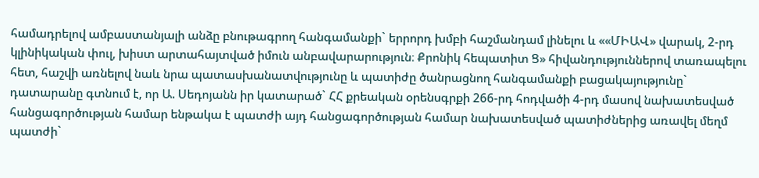համադրելով ամբաստանյալի անձը բնութագրող հանգամանքի` երրորդ խմբի հաշմանդամ լինելու և ««ՄԻԱՎ» վարակ, 2-րդ կլինիկական փուլ, խիստ արտահայտված իմուն անբավարարություն։ Քրոնիկ հեպատիտ Ց» հիվանդություններով տառապելու հետ, հաշվի առնելով նաև նրա պատասխանատվությունը և պատիժը ծանրացնող հանգամանքի բացակայությունը` դատարանը գտնում է, որ Ա. Սեդոյանն իր կատարած` ՀՀ քրեական օրենսգրքի 266-րդ հոդվածի 4-րդ մասով նախատեսված հանցագործության համար ենթակա է պատժի այդ հանցագործության համար նախատեսված պատիժներից առավել մեղմ պատժի`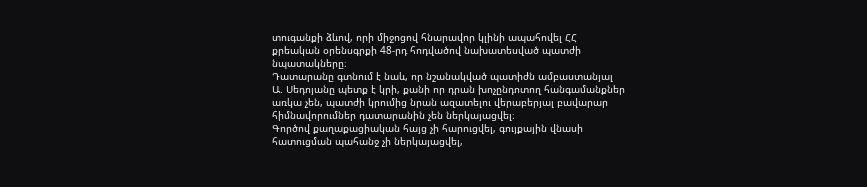տուգանքի ձևով, որի միջոցով հնարավոր կլինի ապահովել ՀՀ քրեական օրենսգրքի 48-րդ հոդվածով նախատեսված պատժի նպատակները։
Դատարանը գտնում է նաև, որ նշանակված պատիժն ամբաստանյալ Ա. Սեդոյանը պետք է կրի, քանի որ դրան խոչընդոտող հանգամանքներ առկա չեն, պատժի կրումից նրան ազատելու վերաբերյալ բավարար հիմնավորումներ դատարանին չեն ներկայացվել։
Գործով քաղաքացիական հայց չի հարուցվել, գույքային վնասի հատուցման պահանջ չի ներկայացվել,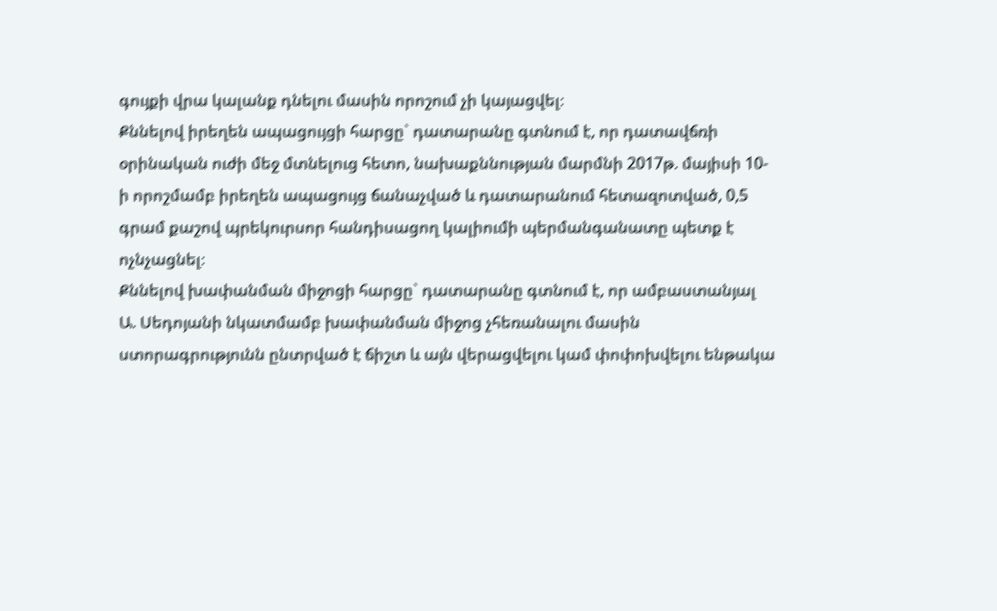գույքի վրա կալանք դնելու մասին որոշում չի կայացվել։
Քննելով իրեղեն ապացույցի հարցը` դատարանը գտնում է, որ դատավճռի օրինական ուժի մեջ մտնելուց հետո, նախաքննության մարմնի 2017թ. մայիսի 10-ի որոշմամբ իրեղեն ապացույց ճանաչված և դատարանում հետազոտված, 0,5 գրամ քաշով պրեկուրսոր հանդիսացող կալիումի պերմանգանատը պետք է ոչնչացնել։
Քննելով խափանման միջոցի հարցը` դատարանը գտնում է, որ ամբաստանյալ Ա. Սեդոյանի նկատմամբ խափանման միջոց չհեռանալու մասին ստորագրությունն ընտրված է ճիշտ և այն վերացվելու կամ փոփոխվելու ենթակա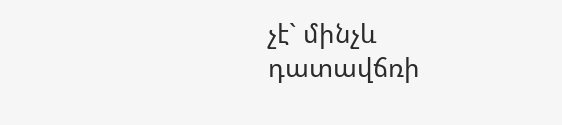չէ` մինչև դատավճռի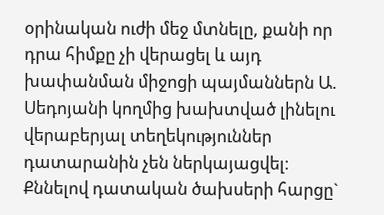օրինական ուժի մեջ մտնելը, քանի որ դրա հիմքը չի վերացել և այդ խափանման միջոցի պայմաններն Ա. Սեդոյանի կողմից խախտված լինելու վերաբերյալ տեղեկություններ դատարանին չեն ներկայացվել։
Քննելով դատական ծախսերի հարցը`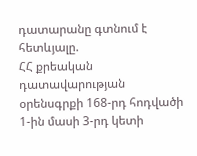դատարանը գտնում է հետևյալը.
ՀՀ քրեական դատավարության օրենսգրքի 168-րդ հոդվածի 1-ին մասի 3-րդ կետի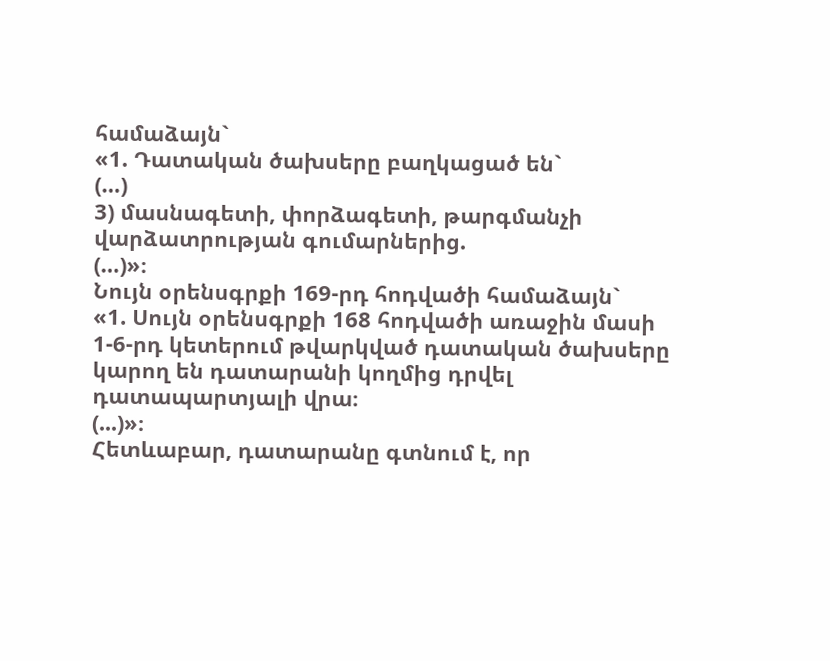համաձայն`
«1. Դատական ծախսերը բաղկացած են`
(…)
3) մասնագետի, փորձագետի, թարգմանչի վարձատրության գումարներից.
(…)»։
Նույն օրենսգրքի 169-րդ հոդվածի համաձայն`
«1. Սույն օրենսգրքի 168 հոդվածի առաջին մասի 1-6-րդ կետերում թվարկված դատական ծախսերը կարող են դատարանի կողմից դրվել դատապարտյալի վրա։
(...)»։
Հետևաբար, դատարանը գտնում է, որ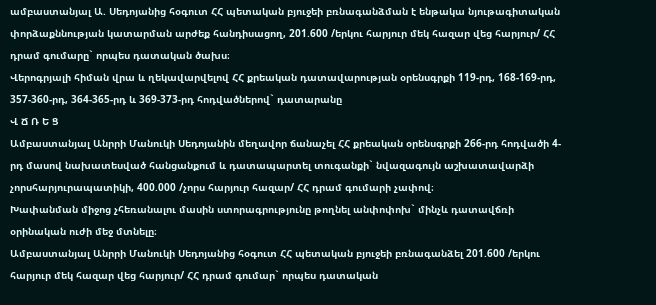ամբաստանյալ Ա. Սեդոյանից հօգուտ ՀՀ պետական բյուջեի բռնագանձման է ենթակա նյութագիտական փորձաքննության կատարման արժեք հանդիսացող, 201.600 /երկու հարյուր մեկ հազար վեց հարյուր/ ՀՀ դրամ գումարը` որպես դատական ծախս։
Վերոգրյալի հիման վրա և ղեկավարվելով ՀՀ քրեական դատավարության օրենսգրքի 119-րդ, 168-169-րդ, 357-360-րդ, 364-365-րդ և 369-373-րդ հոդվածներով` դատարանը
Վ Ճ Ռ Ե Ց
Ամբաստանյալ Անրրի Մանուկի Սեդոյանին մեղավոր ճանաչել ՀՀ քրեական օրենսգրքի 266-րդ հոդվածի 4-րդ մասով նախատեսված հանցանքում և դատապարտել տուգանքի` նվազագույն աշխատավարձի չորսհարյուրապատիկի, 400.000 /չորս հարյուր հազար/ ՀՀ դրամ գումարի չափով։
Խափանման միջոց չհեռանալու մասին ստորագրությունը թողնել անփոփոխ` մինչև դատավճռի օրինական ուժի մեջ մտնելը։
Ամբաստանյալ Անրրի Մանուկի Սեդոյանից հօգուտ ՀՀ պետական բյուջեի բռնագանձել 201.600 /երկու հարյուր մեկ հազար վեց հարյուր/ ՀՀ դրամ գումար` որպես դատական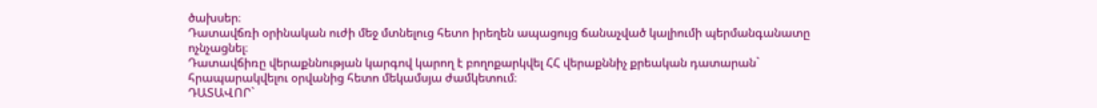ծախսեր։
Դատավճռի օրինական ուժի մեջ մտնելուց հետո իրեղեն ապացույց ճանաչված կալիումի պերմանգանատը ոչնչացնել։
Դատավճիռը վերաքննության կարգով կարող է բողոքարկվել ՀՀ վերաքննիչ քրեական դատարան` հրապարակվելու օրվանից հետո մեկամսյա ժամկետում։
ԴԱՏԱՎՈՐ`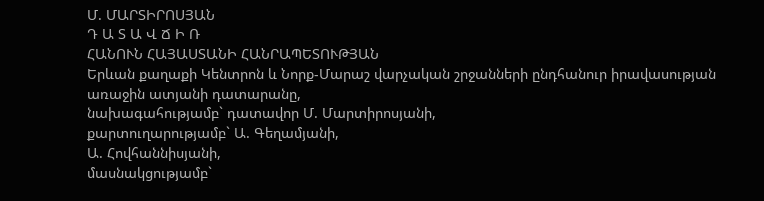Մ. ՄԱՐՏԻՐՈՍՅԱՆ
Դ Ա Տ Ա Վ Ճ Ի Ռ
ՀԱՆՈՒՆ ՀԱՅԱՍՏԱՆԻ ՀԱՆՐԱՊԵՏՈՒԹՅԱՆ
Երևան քաղաքի Կենտրոն և Նորք-Մարաշ վարչական շրջանների ընդհանուր իրավասության առաջին ատյանի դատարանը,
նախագահությամբ` դատավոր Մ. Մարտիրոսյանի,
քարտուղարությամբ` Ա. Գեղամյանի,
Ա. Հովհաննիսյանի,
մասնակցությամբ`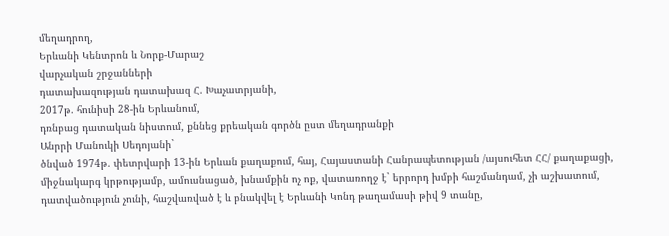մեղադրող,
Երևանի Կենտրոն և Նորք-Մարաշ
վարչական շրջանների
դատախազության դատախազ Հ. Խաչատրյանի,
2017թ. հունիսի 28-ին Երևանում,
դռնբաց դատական նիստում, քննեց քրեական գործն ըստ մեղադրանքի
Անրրի Մանուկի Սեդոյանի`
ծնված 1974թ. փետրվարի 13-ին Երևան քաղաքում, հայ, Հայաստանի Հանրապետության /այսուհետ ՀՀ/ քաղաքացի, միջնակարգ կրթությամբ, ամուսնացած, խնամքին ոչ ոք, վատառողջ է` երրորդ խմբի հաշմանդամ, չի աշխատում, դատվածություն չունի, հաշվառված է և բնակվել է Երևանի Կոնդ թաղամասի թիվ 9 տանը,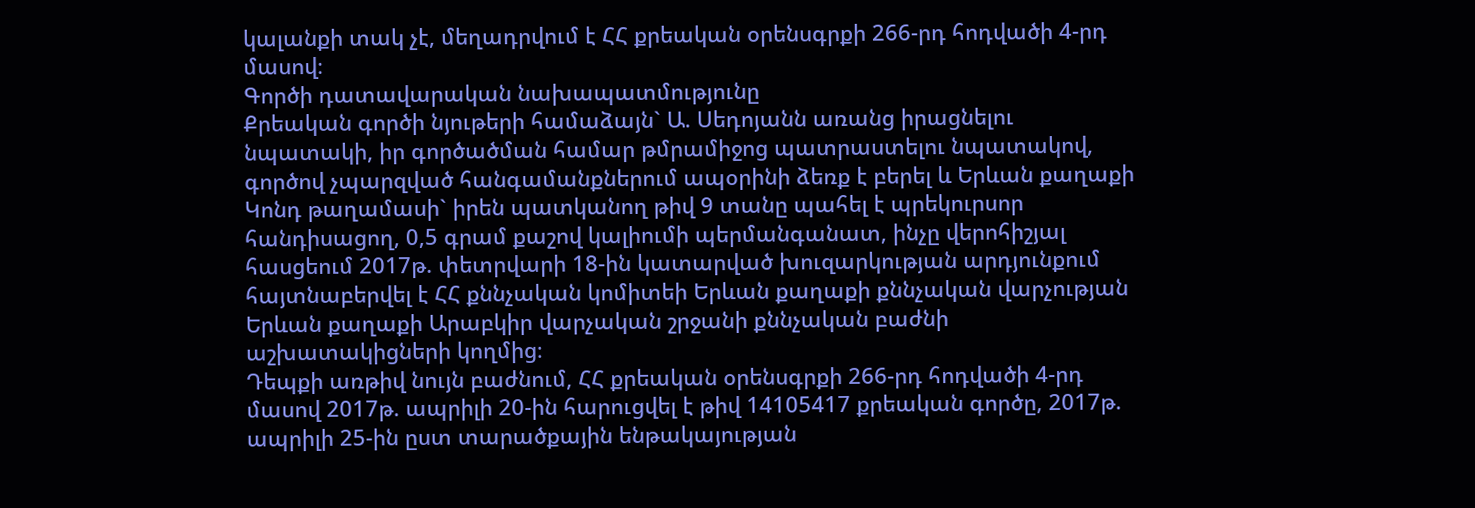կալանքի տակ չէ, մեղադրվում է ՀՀ քրեական օրենսգրքի 266-րդ հոդվածի 4-րդ մասով։
Գործի դատավարական նախապատմությունը
Քրեական գործի նյութերի համաձայն` Ա. Սեդոյանն առանց իրացնելու նպատակի, իր գործածման համար թմրամիջոց պատրաստելու նպատակով, գործով չպարզված հանգամանքներում ապօրինի ձեռք է բերել և Երևան քաղաքի Կոնդ թաղամասի` իրեն պատկանող թիվ 9 տանը պահել է պրեկուրսոր հանդիսացող, 0,5 գրամ քաշով կալիումի պերմանգանատ, ինչը վերոհիշյալ հասցեում 2017թ. փետրվարի 18-ին կատարված խուզարկության արդյունքում հայտնաբերվել է ՀՀ քննչական կոմիտեի Երևան քաղաքի քննչական վարչության Երևան քաղաքի Արաբկիր վարչական շրջանի քննչական բաժնի աշխատակիցների կողմից։
Դեպքի առթիվ նույն բաժնում, ՀՀ քրեական օրենսգրքի 266-րդ հոդվածի 4-րդ մասով 2017թ. ապրիլի 20-ին հարուցվել է թիվ 14105417 քրեական գործը, 2017թ. ապրիլի 25-ին ըստ տարածքային ենթակայության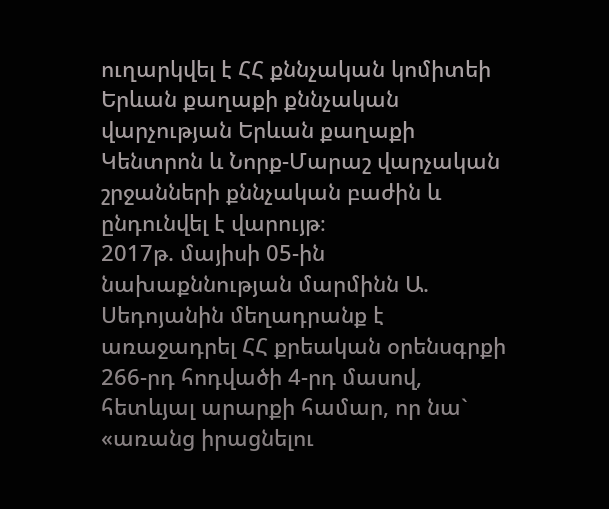ուղարկվել է ՀՀ քննչական կոմիտեի Երևան քաղաքի քննչական վարչության Երևան քաղաքի Կենտրոն և Նորք-Մարաշ վարչական շրջանների քննչական բաժին և ընդունվել է վարույթ։
2017թ. մայիսի 05-ին նախաքննության մարմինն Ա. Սեդոյանին մեղադրանք է առաջադրել ՀՀ քրեական օրենսգրքի 266-րդ հոդվածի 4-րդ մասով, հետևյալ արարքի համար, որ նա` «առանց իրացնելու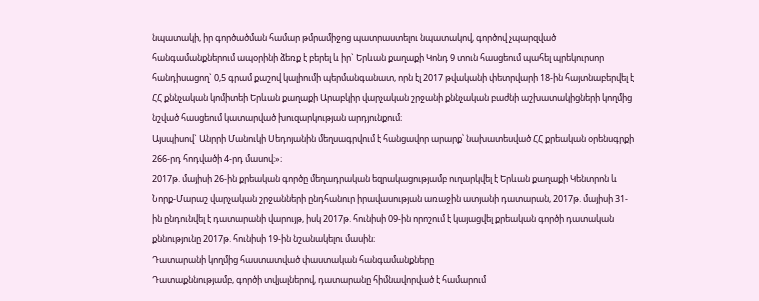նպատակի, իր գործածման համար թմրամիջոց պատրաստելու նպատակով, գործով չպարզված հանգամանքներում ապօրինի ձեռք է բերել և իր` Երևան քաղաքի Կոնդ 9 տուն հասցեում պահել պրեկուրսոր հանդիսացող` 0,5 գրամ քաշով կալիումի պերմանգանատ, որն էլ 2017 թվականի փետրվարի 18-ին հայտնաբերվել է ՀՀ քննչական կոմիտեի Երևան քաղաքի Արաբկիր վարչական շրջանի քննչական բաժնի աշխատակիցների կողմից նշված հասցեում կատարված խուզարկության արդյունքում։
Այսպիսով` Անրրի Մանուկի Սեդոյանին մեղսագրվում է հանցավոր արարք՝ նախատեսված ՀՀ քրեական օրենսգրքի 266-րդ հոդվածի 4-րդ մասով։»։
2017թ. մայիսի 26-ին քրեական գործը մեղադրական եզրակացությամբ ուղարկվել է Երևան քաղաքի Կենտրոն և Նորք-Մարաշ վարչական շրջանների ընդհանուր իրավասության առաջին ատյանի դատարան, 2017թ. մայիսի 31-ին ընդունվել է դատարանի վարույթ, իսկ 2017թ. հունիսի 09-ին որոշում է կայացվել քրեական գործի դատական քննությունը 2017թ. հունիսի 19-ին նշանակելու մասին։
Դատարանի կողմից հաստատված փաստական հանգամանքները
Դատաքննությամբ, գործի տվյալներով, դատարանը հիմնավորված է համարում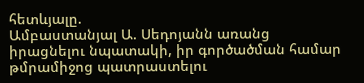հետևյալը.
Ամբաստանյալ Ա. Սեդոյանն առանց իրացնելու նպատակի, իր գործածման համար թմրամիջոց պատրաստելու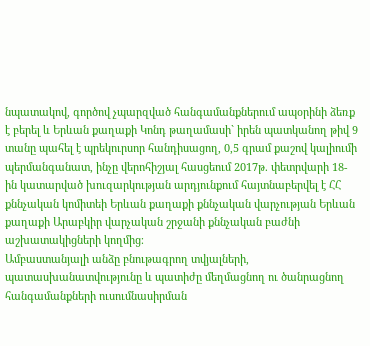նպատակով, գործով չպարզված հանգամանքներում ապօրինի ձեռք է բերել և Երևան քաղաքի Կոնդ թաղամասի` իրեն պատկանող թիվ 9 տանը պահել է պրեկուրսոր հանդիսացող, 0,5 գրամ քաշով կալիումի պերմանգանատ, ինչը վերոհիշյալ հասցեում 2017թ. փետրվարի 18-ին կատարված խուզարկության արդյունքում հայտնաբերվել է ՀՀ քննչական կոմիտեի Երևան քաղաքի քննչական վարչության Երևան քաղաքի Արաբկիր վարչական շրջանի քննչական բաժնի աշխատակիցների կողմից։
Ամբաստանյալի անձը բնութագրող տվյալների, պատասխանատվությունը և պատիժը մեղմացնող ու ծանրացնող հանգամանքների ուսումնասիրման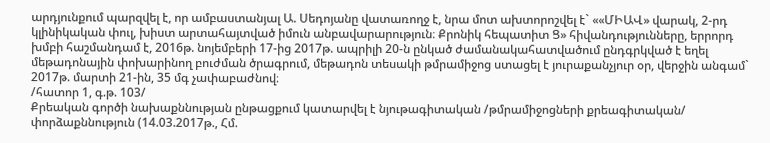արդյունքում պարզվել է, որ ամբաստանյալ Ա. Սեդոյանը վատառողջ է, նրա մոտ ախտորոշվել է` ««ՄԻԱՎ» վարակ, 2-րդ կլինիկական փուլ, խիստ արտահայտված իմուն անբավարարություն։ Քրոնիկ հեպատիտ Ց» հիվանդությունները, երրորդ խմբի հաշմանդամ է, 2016թ. նոյեմբերի 17-ից 2017թ. ապրիլի 20-ն ընկած ժամանակահատվածում ընդգրկված է եղել մեթադոնային փոխարինող բուժման ծրագրում, մեթադոն տեսակի թմրամիջոց ստացել է յուրաքանչյուր օր, վերջին անգամ` 2017թ. մարտի 21-ին, 35 մգ չափաբաժնով։
/հատոր 1, գ.թ. 103/
Քրեական գործի նախաքննության ընթացքում կատարվել է նյութագիտական /թմրամիջոցների քրեագիտական/ փորձաքննություն (14.03.2017թ., Հմ.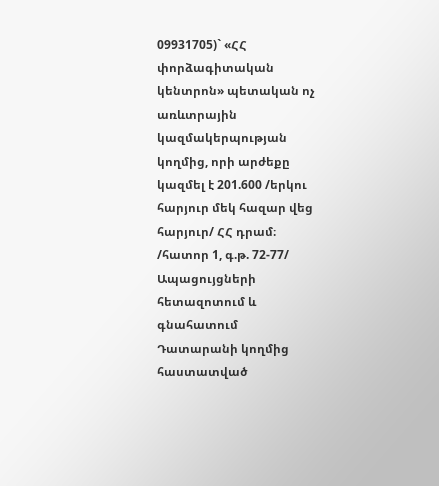09931705)` «ՀՀ փորձագիտական կենտրոն» պետական ոչ առևտրային կազմակերպության կողմից, որի արժեքը կազմել է 201.600 /երկու հարյուր մեկ հազար վեց հարյուր/ ՀՀ դրամ։
/հատոր 1, գ.թ. 72-77/
Ապացույցների հետազոտում և գնահատում
Դատարանի կողմից հաստատված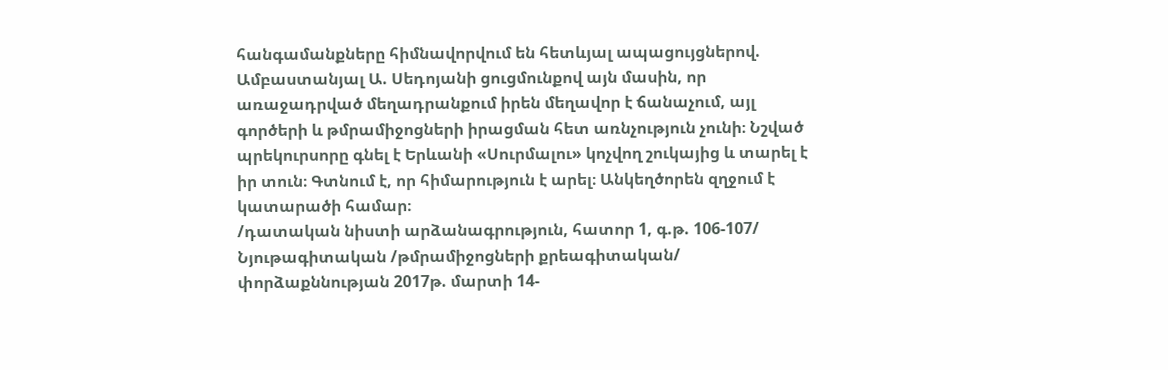հանգամանքները հիմնավորվում են հետևյալ ապացույցներով.
Ամբաստանյալ Ա. Սեդոյանի ցուցմունքով այն մասին, որ առաջադրված մեղադրանքում իրեն մեղավոր է ճանաչում, այլ գործերի և թմրամիջոցների իրացման հետ առնչություն չունի։ Նշված պրեկուրսորը գնել է Երևանի «Սուրմալու» կոչվող շուկայից և տարել է իր տուն։ Գտնում է, որ հիմարություն է արել։ Անկեղծորեն զղջում է կատարածի համար։
/դատական նիստի արձանագրություն, հատոր 1, գ.թ. 106-107/
Նյութագիտական /թմրամիջոցների քրեագիտական/ փորձաքննության 2017թ. մարտի 14-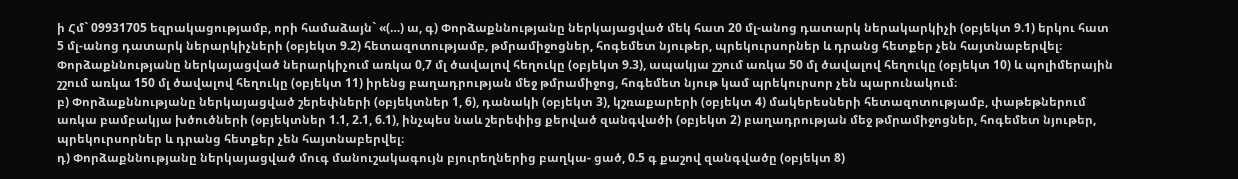ի Հմ` 09931705 եզրակացությամբ, որի համաձայն` «(…) ա, գ) Փորձաքննությանը ներկայացված մեկ հատ 20 մլ-անոց դատարկ ներակարկիչի (օբյեկտ 9.1) երկու հատ 5 մլ-անոց դատարկ ներարկիչների (օբյեկտ 9.2) հետազոտությամբ, թմրամիջոցներ, հոգեմետ նյութեր, պրեկուրսորներ և դրանց հետքեր չեն հայտնաբերվել։
Փորձաքննությանը ներկայացված ներարկիչում առկա 0,7 մլ ծավալով հեղուկը (օբյեկտ 9.3), ապակյա շշում առկա 50 մլ ծավալով հեղուկը (օբյեկտ 10) և պոլիմերային շշում առկա 150 մլ ծավալով հեղուկը (օբյեկտ 11) իրենց բաղադրության մեջ թմրամիջոց, հոգեմետ նյութ կամ պրեկուրսոր չեն պարունակում։
բ) Փորձաքննությանը ներկայացված շերեփների (օբյեկտներ 1, 6), դանակի (օբյեկտ 3), կշռաքարերի (օբյեկտ 4) մակերեսների հետազոտությամբ, փաթեթներում առկա բամբակյա խծուծների (օբյեկտներ 1.1, 2.1, 6.1), ինչպես նաև շերեփից քերված զանգվածի (օբյեկտ 2) բաղադրության մեջ թմրամիջոցներ, հոգեմետ նյութեր, պրեկուրսորներ և դրանց հետքեր չեն հայտնաբերվել։
դ) Փորձաքննությանը ներկայացված մուգ մանուշակագույն բյուրեղներից բաղկա- ցած, 0.5 գ քաշով զանգվածը (օբյեկտ 8)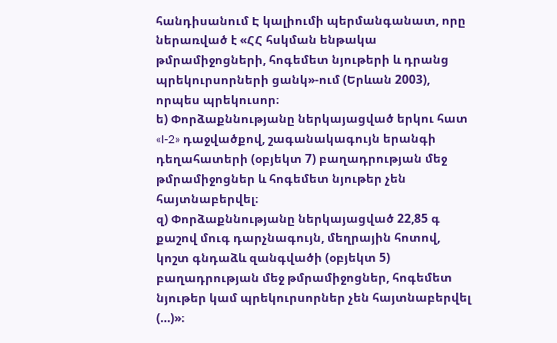հանդիսանում Է կալիումի պերմանգանատ, որը ներառված է «ՀՀ հսկման ենթակա թմրամիջոցների, հոգեմետ նյութերի և դրանց պրեկուրսորների ցանկ»-ում (Երևան 2003), որպես պրեկուսոր։
ե) Փորձաքննությանը ներկայացված երկու հատ «I-2» դաջվածքով, շագանակագույն երանգի դեղահատերի (օբյեկտ 7) բաղադրության մեջ թմրամիջոցներ և հոգեմետ նյութեր չեն հայտնաբերվել։
զ) Փորձաքննությանը ներկայացված 22,85 գ քաշով մուգ դարչնագույն, մեղրային հոտով, կոշտ գնդաձև զանգվածի (օբյեկտ 5) բաղադրության մեջ թմրամիջոցներ, հոգեմետ նյութեր կամ պրեկուրսորներ չեն հայտնաբերվել (…)»։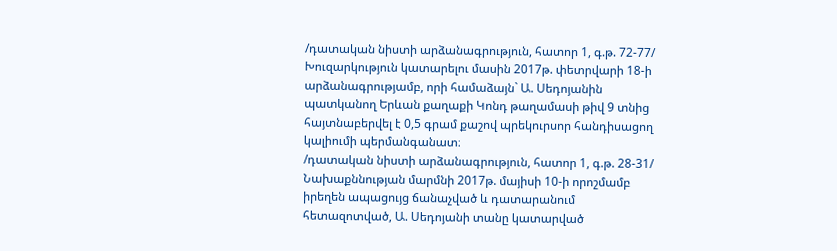/դատական նիստի արձանագրություն, հատոր 1, գ.թ. 72-77/
Խուզարկություն կատարելու մասին 2017թ. փետրվարի 18-ի արձանագրությամբ, որի համաձայն` Ա. Սեդոյանին պատկանող Երևան քաղաքի Կոնդ թաղամասի թիվ 9 տնից հայտնաբերվել է 0,5 գրամ քաշով պրեկուրսոր հանդիսացող կալիումի պերմանգանատ։
/դատական նիստի արձանագրություն, հատոր 1, գ.թ. 28-31/
Նախաքննության մարմնի 2017թ. մայիսի 10-ի որոշմամբ իրեղեն ապացույց ճանաչված և դատարանում հետազոտված, Ա. Սեդոյանի տանը կատարված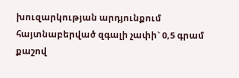խուզարկության արդյունքում հայտնաբերված զգալի չափի` 0,5 գրամ քաշով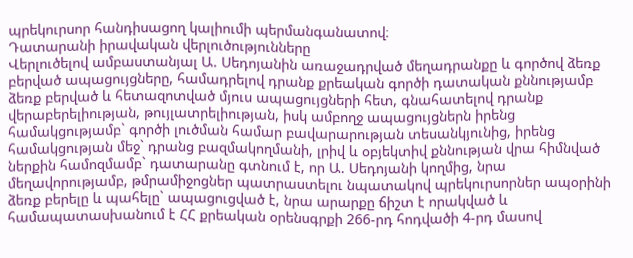պրեկուրսոր հանդիսացող կալիումի պերմանգանատով։
Դատարանի իրավական վերլուծությունները
Վերլուծելով ամբաստանյալ Ա. Սեդոյանին առաջադրված մեղադրանքը և գործով ձեռք բերված ապացույցները, համադրելով դրանք քրեական գործի դատական քննությամբ ձեռք բերված և հետազոտված մյուս ապացույցների հետ, գնահատելով դրանք վերաբերելիության, թույլատրելիության, իսկ ամբողջ ապացույցներն իրենց համակցությամբ` գործի լուծման համար բավարարության տեսանկյունից, իրենց համակցության մեջ` դրանց բազմակողմանի, լրիվ և օբյեկտիվ քննության վրա հիմնված ներքին համոզմամբ` դատարանը գտնում է, որ Ա. Սեդոյանի կողմից, նրա մեղավորությամբ, թմրամիջոցներ պատրաստելու նպատակով պրեկուրսորներ ապօրինի ձեռք բերելը և պահելը` ապացուցված է, նրա արարքը ճիշտ է որակված և համապատասխանում է ՀՀ քրեական օրենսգրքի 266-րդ հոդվածի 4-րդ մասով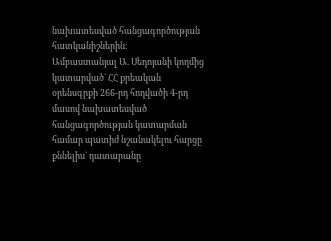նախատեսված հանցագործության հատկանիշներին։
Ամբաստանյալ Ա. Սեդոյանի կողմից կատարված` ՀՀ քրեական օրենսգրքի 266-րդ հոդվածի 4-րդ մասով նախատեսված հանցագործության կատարման համար պատիժ նշանակելու հարցը քննելիս` դատարանը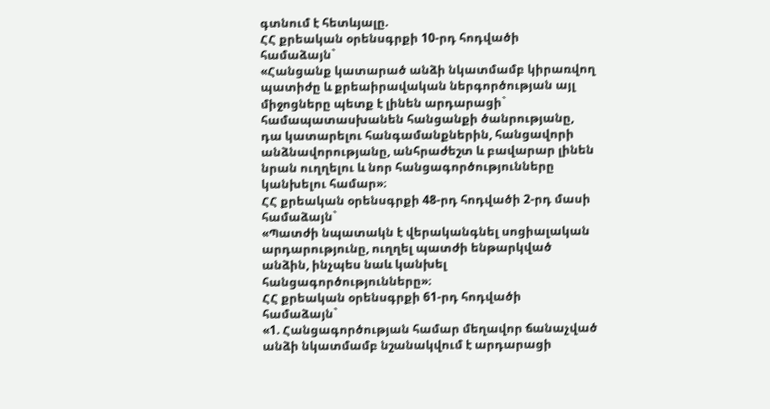գտնում է հետևյալը.
ՀՀ քրեական օրենսգրքի 10-րդ հոդվածի համաձայն`
«Հանցանք կատարած անձի նկատմամբ կիրառվող պատիժը և քրեաիրավական ներգործության այլ միջոցները պետք է լինեն արդարացի` համապատասխանեն հանցանքի ծանրությանը, դա կատարելու հանգամանքներին, հանցավորի անձնավորությանը, անհրաժեշտ և բավարար լինեն նրան ուղղելու և նոր հանցագործությունները կանխելու համար»։
ՀՀ քրեական օրենսգրքի 48-րդ հոդվածի 2-րդ մասի համաձայն`
«Պատժի նպատակն է վերականգնել սոցիալական արդարությունը, ուղղել պատժի ենթարկված անձին, ինչպես նաև կանխել հանցագործությունները»։
ՀՀ քրեական օրենսգրքի 61-րդ հոդվածի համաձայն`
«1. Հանցագործության համար մեղավոր ճանաչված անձի նկատմամբ նշանակվում է արդարացի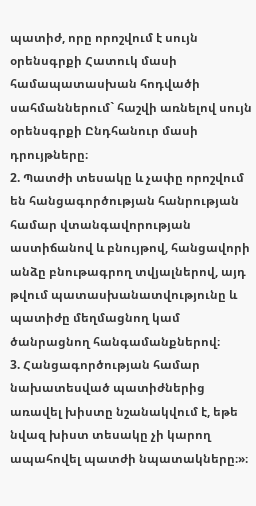պատիժ, որը որոշվում է սույն օրենսգրքի Հատուկ մասի համապատասխան հոդվածի սահմաններում` հաշվի առնելով սույն օրենսգրքի Ընդհանուր մասի դրույթները։
2. Պատժի տեսակը և չափը որոշվում են հանցագործության հանրության համար վտանգավորության աստիճանով և բնույթով, հանցավորի անձը բնութագրող տվյալներով, այդ թվում պատասխանատվությունը և պատիժը մեղմացնող կամ ծանրացնող հանգամանքներով։
3. Հանցագործության համար նախատեսված պատիժներից առավել խիստը նշանակվում է, եթե նվազ խիստ տեսակը չի կարող ապահովել պատժի նպատակները։»։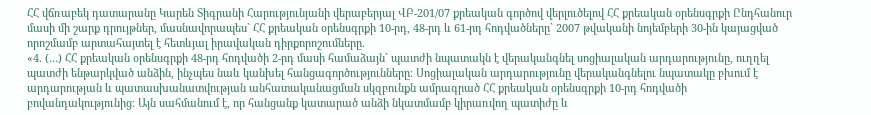ՀՀ վճռաբեկ դատարանը Կարեն Տիգրանի Հարությունյանի վերաբերյալ ՎԲ-201/07 քրեական գործով վերլուծելով ՀՀ քրեական օրենսգրքի Ընդհանուր մասի մի շարք դրույթներ, մասնավորապես` ՀՀ քրեական օրենսգրքի 10-րդ, 48-րդ և 61-րդ հոդվածները` 2007 թվականի նոյեմբերի 30-ին կայացված որոշմամբ արտահայտել է հետևյալ իրավական դիրքորոշումները.
«4. (…) ՀՀ քրեական օրենսգրքի 48-րդ հոդվածի 2-րդ մասի համաձայն` պատժի նպատակն է վերականգնել սոցիալական արդարությունը, ուղղել պատժի ենթարկված անձին, ինչպես նաև կանխել հանցագործությունները։ Սոցիալական արդարությունը վերականգնելու նպատակը բխում է արդարության և պատասխանատվության անհատականացման սկզբունքն ամրագրած ՀՀ քրեական օրենսգրքի 10-րդ հոդվածի բովանդակությունից։ Այն սահմանում է, որ հանցանք կատարած անձի նկատմամբ կիրառվող պատիժը և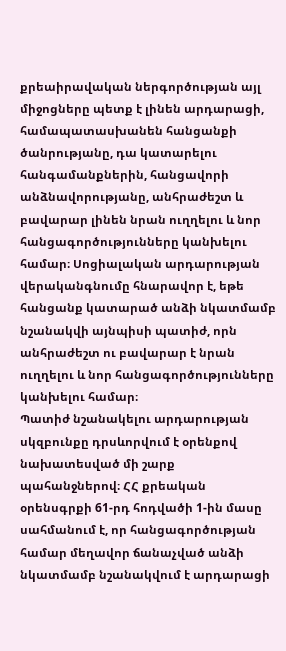քրեաիրավական ներգործության այլ միջոցները պետք է լինեն արդարացի, համապատասխանեն հանցանքի ծանրությանը, դա կատարելու հանգամանքներին, հանցավորի անձնավորությանը, անհրաժեշտ և բավարար լինեն նրան ուղղելու և նոր հանցագործությունները կանխելու համար։ Սոցիալական արդարության վերականգնումը հնարավոր է, եթե հանցանք կատարած անձի նկատմամբ նշանակվի այնպիսի պատիժ, որն անհրաժեշտ ու բավարար է նրան ուղղելու և նոր հանցագործությունները կանխելու համար։
Պատիժ նշանակելու արդարության սկզբունքը դրսևորվում է օրենքով նախատեսված մի շարք պահանջներով։ ՀՀ քրեական օրենսգրքի 61-րդ հոդվածի 1-ին մասը սահմանում է, որ հանցագործության համար մեղավոր ճանաչված անձի նկատմամբ նշանակվում է արդարացի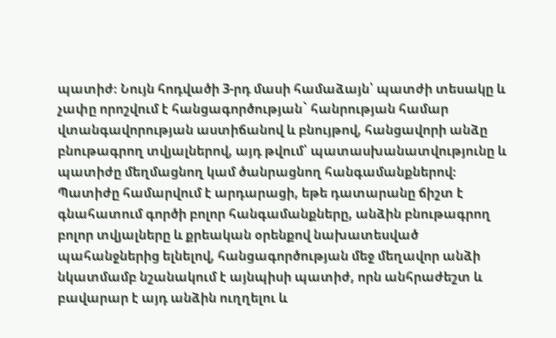պատիժ։ Նույն հոդվածի 3-րդ մասի համաձայն՝ պատժի տեսակը և չափը որոշվում է հանցագործության` հանրության համար վտանգավորության աստիճանով և բնույթով, հանցավորի անձը բնութագրող տվյալներով, այդ թվում՝ պատասխանատվությունը և պատիժը մեղմացնող կամ ծանրացնող հանգամանքներով։ Պատիժը համարվում է արդարացի, եթե դատարանը ճիշտ է գնահատում գործի բոլոր հանգամանքները, անձին բնութագրող բոլոր տվյալները և քրեական օրենքով նախատեսված պահանջներից ելնելով, հանցագործության մեջ մեղավոր անձի նկատմամբ նշանակում է այնպիսի պատիժ, որն անհրաժեշտ և բավարար է այդ անձին ուղղելու և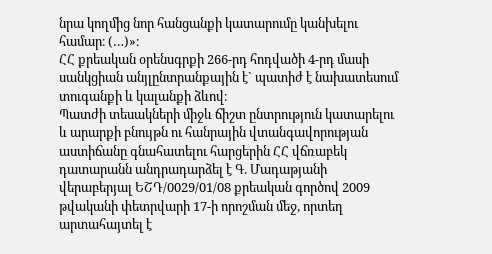նրա կողմից նոր հանցանքի կատարումը կանխելու համար։ (…)»։
ՀՀ քրեական օրենսգրքի 266-րդ հոդվածի 4-րդ մասի սանկցիան անյլընտրանքային է` պատիժ է նախատեսում տուգանքի և կալանքի ձևով։
Պատժի տեսակների միջև ճիշտ ընտրություն կատարելու և արարքի բնույթն ու հանրային վտանգավորության աստիճանը գնահատելու հարցերին ՀՀ վճռաբեկ դատարանն անդրադարձել է Գ. Մադաթյանի վերաբերյալ ԵՇԴ/0029/01/08 քրեական գործով 2009 թվականի փետրվարի 17-ի որոշման մեջ, որտեղ արտահայտել է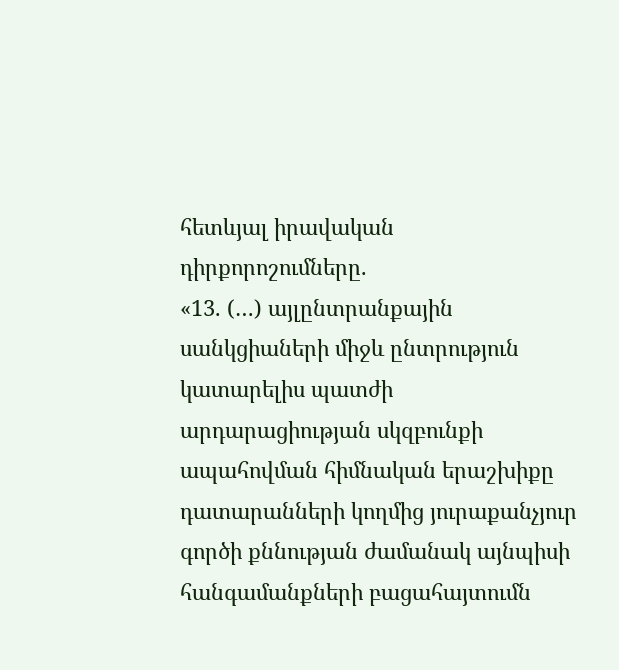հետևյալ իրավական դիրքորոշումները.
«13. (…) այլընտրանքային սանկցիաների միջև ընտրություն կատարելիս պատժի արդարացիության սկզբունքի ապահովման հիմնական երաշխիքը դատարանների կողմից յուրաքանչյուր գործի քննության ժամանակ այնպիսի հանգամանքների բացահայտումն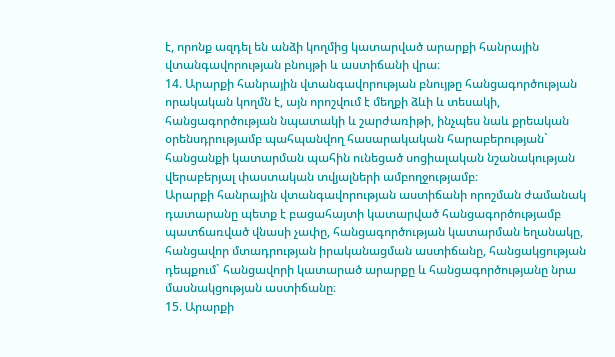է, որոնք ազդել են անձի կողմից կատարված արարքի հանրային վտանգավորության բնույթի և աստիճանի վրա։
14. Արարքի հանրային վտանգավորության բնույթը հանցագործության որակական կողմն է, այն որոշվում է մեղքի ձևի և տեսակի, հանցագործության նպատակի և շարժառիթի, ինչպես նաև քրեական օրենսդրությամբ պահպանվող հասարակական հարաբերության` հանցանքի կատարման պահին ունեցած սոցիալական նշանակության վերաբերյալ փաստական տվյալների ամբողջությամբ։
Արարքի հանրային վտանգավորության աստիճանի որոշման ժամանակ դատարանը պետք է բացահայտի կատարված հանցագործությամբ պատճառված վնասի չափը, հանցագործության կատարման եղանակը, հանցավոր մտադրության իրականացման աստիճանը, հանցակցության դեպքում` հանցավորի կատարած արարքը և հանցագործությանը նրա մասնակցության աստիճանը։
15. Արարքի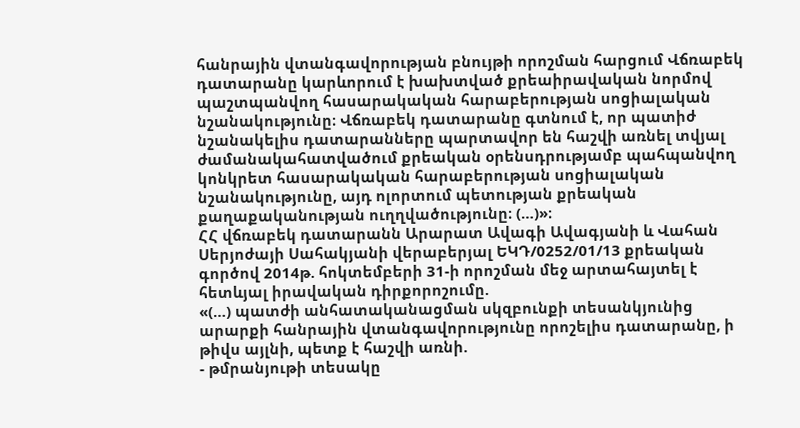հանրային վտանգավորության բնույթի որոշման հարցում Վճռաբեկ դատարանը կարևորում է խախտված քրեաիրավական նորմով պաշտպանվող հասարակական հարաբերության սոցիալական նշանակությունը։ Վճռաբեկ դատարանը գտնում է, որ պատիժ նշանակելիս դատարանները պարտավոր են հաշվի առնել տվյալ ժամանակահատվածում քրեական օրենսդրությամբ պահպանվող կոնկրետ հասարակական հարաբերության սոցիալական նշանակությունը, այդ ոլորտում պետության քրեական քաղաքականության ուղղվածությունը։ (…)»։
ՀՀ վճռաբեկ դատարանն Արարատ Ավագի Ավագյանի և Վահան Սերյոժայի Սահակյանի վերաբերյալ ԵԿԴ/0252/01/13 քրեական գործով 2014թ. հոկտեմբերի 31-ի որոշման մեջ արտահայտել է հետևյալ իրավական դիրքորոշումը.
«(…) պատժի անհատականացման սկզբունքի տեսանկյունից արարքի հանրային վտանգավորությունը որոշելիս դատարանը, ի թիվս այլնի, պետք է հաշվի առնի.
- թմրանյութի տեսակը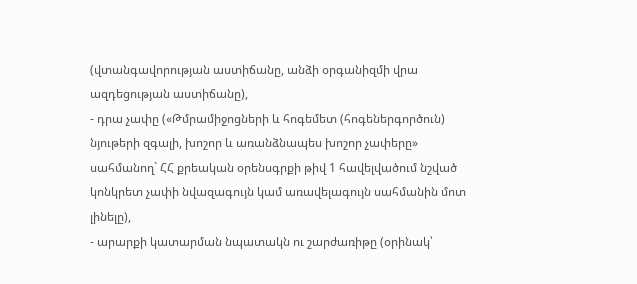(վտանգավորության աստիճանը, անձի օրգանիզմի վրա ազդեցության աստիճանը),
- դրա չափը («Թմրամիջոցների և հոգեմետ (հոգեներգործուն) նյութերի զգալի, խոշոր և առանձնապես խոշոր չափերը» սահմանող` ՀՀ քրեական օրենսգրքի թիվ 1 հավելվածում նշված կոնկրետ չափի նվազագույն կամ առավելագույն սահմանին մոտ լինելը),
- արարքի կատարման նպատակն ու շարժառիթը (օրինակ՝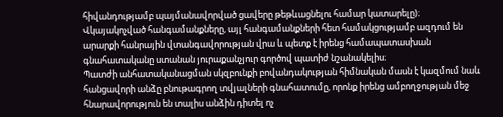հիվանդությամբ պայմանավորված ցավերը թեթևացնելու համար կատարելը)։
Վկայակոչված հանգամանքները, այլ հանգամանքների հետ համակցությամբ ազդում են արարքի հանրային վտանգավորության վրա և պետք է իրենց համապատասխան գնահատականը ստանան յուրաքանչյուր գործով պատիժ նշանակելիս։
Պատժի անհատականացման սկզբունքի բովանդակության հիմնական մասն է կազմում նաև հանցավորի անձը բնութագրող տվյալների գնահատումը, որոնք իրենց ամբողջության մեջ հնարավորություն են տալիս անձին դիտել ոչ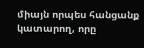միայն որպես հանցանք կատարող, որը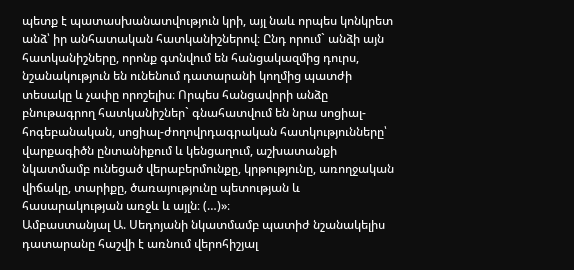պետք է պատասխանատվություն կրի, այլ նաև որպես կոնկրետ անձ՝ իր անհատական հատկանիշներով։ Ընդ որում` անձի այն հատկանիշները, որոնք գտնվում են հանցակազմից դուրս, նշանակություն են ունենում դատարանի կողմից պատժի տեսակը և չափը որոշելիս։ Որպես հանցավորի անձը բնութագրող հատկանիշներ` գնահատվում են նրա սոցիալ-հոգեբանական, սոցիալ-ժողովրդագրական հատկությունները՝ վարքագիծն ընտանիքում և կենցաղում, աշխատանքի նկատմամբ ունեցած վերաբերմունքը, կրթությունը, առողջական վիճակը, տարիքը, ծառայությունը պետության և հասարակության առջև և այլն։ (…)»։
Ամբաստանյալ Ա. Սեդոյանի նկատմամբ պատիժ նշանակելիս դատարանը հաշվի է առնում վերոհիշյալ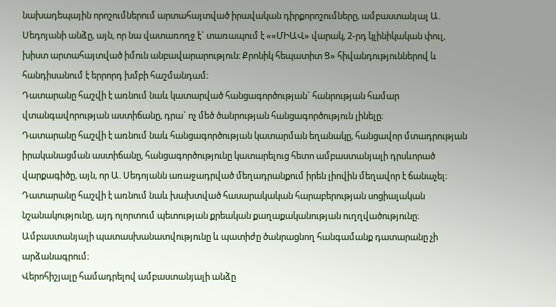նախադեպային որոշումներում արտահայտված իրավական դիրքորոշումները, ամբաստանյալ Ա. Սեդոյանի անձը, այն, որ նա վատառողջ է` տառապում է ««ՄԻԱՎ» վարակ, 2-րդ կլինիկական փուլ, խիստ արտահայտված իմուն անբավարարություն։ Քրոնիկ հեպատիտ Ց» հիվանդություններով և հանդիսանում է երրորդ խմբի հաշմանդամ։
Դատարանը հաշվի է առնում նաև կատարված հանցագործության` հանրության համար վտանգավորության աստիճանը, դրա` ոչ մեծ ծանրության հանցագործություն լինելը։
Դատարանը հաշվի է առնում նաև հանցագործության կատարման եղանակը, հանցավոր մտադրության իրականացման աստիճանը, հանցագործությունը կատարելուց հետո ամբաստանյալի դրսևորած վարքագիծը, այն, որ Ա. Սեդոյանն առաջադրված մեղադրանքում իրեն լիովին մեղավոր է ճանաչել։
Դատարանը հաշվի է առնում նաև խախտված հասարակական հարաբերության սոցիալական նշանակությունը, այդ ոլորտում պետության քրեական քաղաքականության ուղղվածությունը։
Ամբաստանյալի պատասխանատվությունը և պատիժը ծանրացնող հանգամանք դատարանը չի արձանագրում։
Վերոհիշյալը համադրելով ամբաստանյալի անձը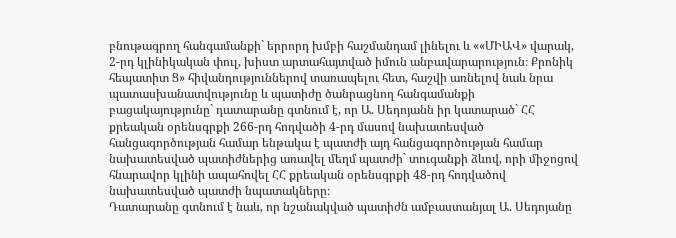բնութագրող հանգամանքի` երրորդ խմբի հաշմանդամ լինելու և ««ՄԻԱՎ» վարակ, 2-րդ կլինիկական փուլ, խիստ արտահայտված իմուն անբավարարություն։ Քրոնիկ հեպատիտ Ց» հիվանդություններով տառապելու հետ, հաշվի առնելով նաև նրա պատասխանատվությունը և պատիժը ծանրացնող հանգամանքի բացակայությունը` դատարանը գտնում է, որ Ա. Սեդոյանն իր կատարած` ՀՀ քրեական օրենսգրքի 266-րդ հոդվածի 4-րդ մասով նախատեսված հանցագործության համար ենթակա է պատժի այդ հանցագործության համար նախատեսված պատիժներից առավել մեղմ պատժի` տուգանքի ձևով, որի միջոցով հնարավոր կլինի ապահովել ՀՀ քրեական օրենսգրքի 48-րդ հոդվածով նախատեսված պատժի նպատակները։
Դատարանը գտնում է նաև, որ նշանակված պատիժն ամբաստանյալ Ա. Սեդոյանը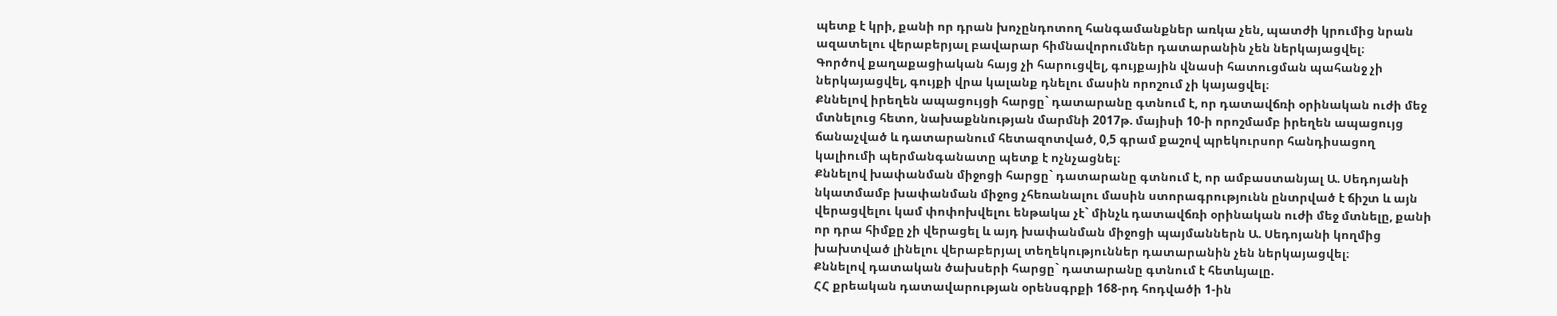պետք է կրի, քանի որ դրան խոչընդոտող հանգամանքներ առկա չեն, պատժի կրումից նրան ազատելու վերաբերյալ բավարար հիմնավորումներ դատարանին չեն ներկայացվել։
Գործով քաղաքացիական հայց չի հարուցվել, գույքային վնասի հատուցման պահանջ չի ներկայացվել, գույքի վրա կալանք դնելու մասին որոշում չի կայացվել։
Քննելով իրեղեն ապացույցի հարցը` դատարանը գտնում է, որ դատավճռի օրինական ուժի մեջ մտնելուց հետո, նախաքննության մարմնի 2017թ. մայիսի 10-ի որոշմամբ իրեղեն ապացույց ճանաչված և դատարանում հետազոտված, 0,5 գրամ քաշով պրեկուրսոր հանդիսացող կալիումի պերմանգանատը պետք է ոչնչացնել։
Քննելով խափանման միջոցի հարցը` դատարանը գտնում է, որ ամբաստանյալ Ա. Սեդոյանի նկատմամբ խափանման միջոց չհեռանալու մասին ստորագրությունն ընտրված է ճիշտ և այն վերացվելու կամ փոփոխվելու ենթակա չէ` մինչև դատավճռի օրինական ուժի մեջ մտնելը, քանի որ դրա հիմքը չի վերացել և այդ խափանման միջոցի պայմաններն Ա. Սեդոյանի կողմից խախտված լինելու վերաբերյալ տեղեկություններ դատարանին չեն ներկայացվել։
Քննելով դատական ծախսերի հարցը` դատարանը գտնում է հետևյալը.
ՀՀ քրեական դատավարության օրենսգրքի 168-րդ հոդվածի 1-ին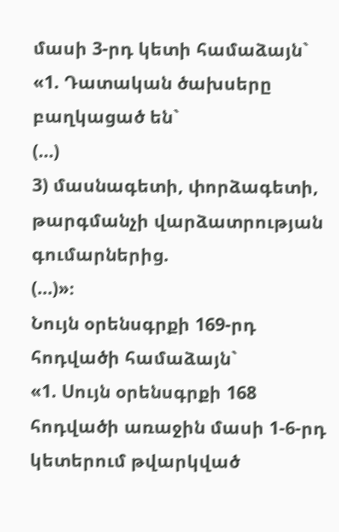մասի 3-րդ կետի համաձայն`
«1. Դատական ծախսերը բաղկացած են`
(…)
3) մասնագետի, փորձագետի, թարգմանչի վարձատրության գումարներից.
(…)»։
Նույն օրենսգրքի 169-րդ հոդվածի համաձայն`
«1. Սույն օրենսգրքի 168 հոդվածի առաջին մասի 1-6-րդ կետերում թվարկված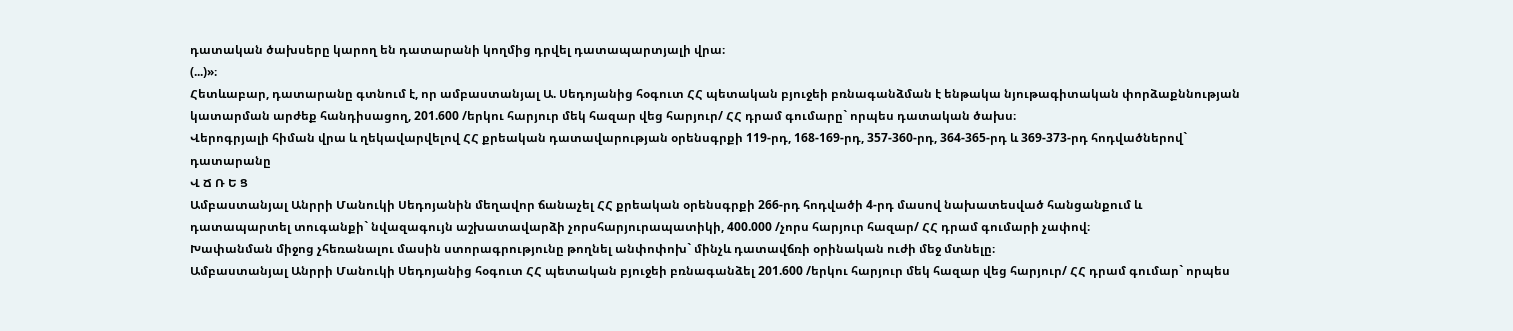դատական ծախսերը կարող են դատարանի կողմից դրվել դատապարտյալի վրա։
(...)»։
Հետևաբար, դատարանը գտնում է, որ ամբաստանյալ Ա. Սեդոյանից հօգուտ ՀՀ պետական բյուջեի բռնագանձման է ենթակա նյութագիտական փորձաքննության կատարման արժեք հանդիսացող, 201.600 /երկու հարյուր մեկ հազար վեց հարյուր/ ՀՀ դրամ գումարը` որպես դատական ծախս։
Վերոգրյալի հիման վրա և ղեկավարվելով ՀՀ քրեական դատավարության օրենսգրքի 119-րդ, 168-169-րդ, 357-360-րդ, 364-365-րդ և 369-373-րդ հոդվածներով` դատարանը
Վ Ճ Ռ Ե Ց
Ամբաստանյալ Անրրի Մանուկի Սեդոյանին մեղավոր ճանաչել ՀՀ քրեական օրենսգրքի 266-րդ հոդվածի 4-րդ մասով նախատեսված հանցանքում և դատապարտել տուգանքի` նվազագույն աշխատավարձի չորսհարյուրապատիկի, 400.000 /չորս հարյուր հազար/ ՀՀ դրամ գումարի չափով։
Խափանման միջոց չհեռանալու մասին ստորագրությունը թողնել անփոփոխ` մինչև դատավճռի օրինական ուժի մեջ մտնելը։
Ամբաստանյալ Անրրի Մանուկի Սեդոյանից հօգուտ ՀՀ պետական բյուջեի բռնագանձել 201.600 /երկու հարյուր մեկ հազար վեց հարյուր/ ՀՀ դրամ գումար` որպես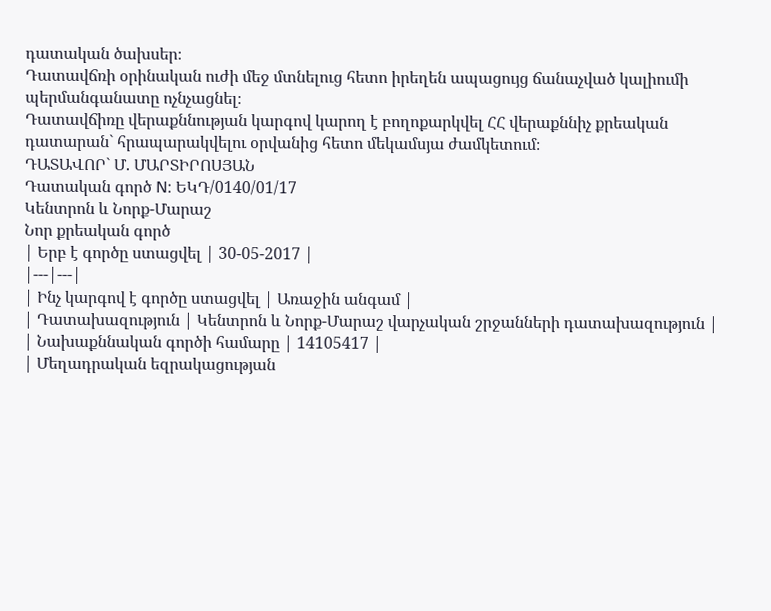դատական ծախսեր։
Դատավճռի օրինական ուժի մեջ մտնելուց հետո իրեղեն ապացույց ճանաչված կալիումի պերմանգանատը ոչնչացնել։
Դատավճիռը վերաքննության կարգով կարող է բողոքարկվել ՀՀ վերաքննիչ քրեական դատարան` հրապարակվելու օրվանից հետո մեկամսյա ժամկետում։
ԴԱՏԱՎՈՐ` Մ. ՄԱՐՏԻՐՈՍՅԱՆ
Դատական գործ N: ԵԿԴ/0140/01/17
Կենտրոն և Նորք-Մարաշ
Նոր քրեական գործ
| Երբ է գործը ստացվել | 30-05-2017 |
|---|---|
| Ինչ կարգով է գործը ստացվել | Առաջին անգամ |
| Դատախազություն | Կենտրոն և Նորք-Մարաշ վարչական շրջանների դատախազություն |
| Նախաքննական գործի համարը | 14105417 |
| Մեղադրական եզրակացության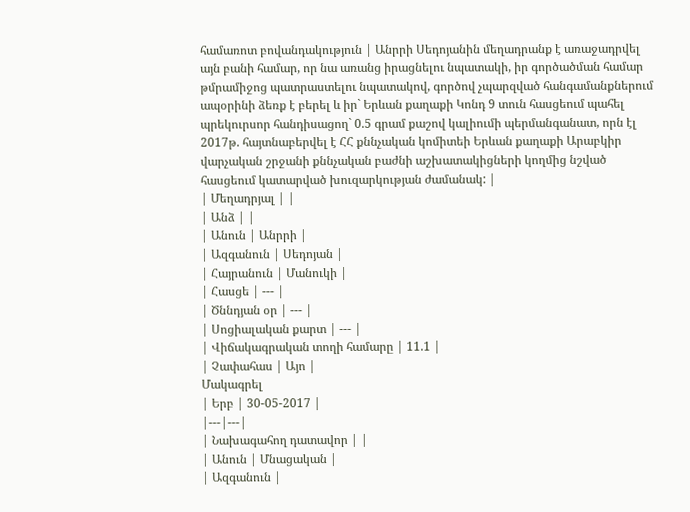համառոտ բովանդակություն | Անրրի Սեդոյանին մեղադրանք է առաջադրվել այն բանի համար, որ նա առանց իրացնելու նպատակի, իր գործածման համար թմրամիջոց պատրաստելու նպատակով, գործով չպարզված հանգամանքներում ապօրինի ձեռք է բերել և իր` Երևան քաղաքի Կոնդ 9 տուն հասցեում պահել պրեկուրսոր հանդիսացող` 0.5 գրամ քաշով կալիումի պերմանգանատ, որն էլ 2017թ. հայտնաբերվել է ՀՀ քննչական կոմիտեի Երևան քաղաքի Արաբկիր վարչական շրջանի քննչական բաժնի աշխատակիցների կողմից նշված հասցեում կատարված խուզարկության ժամանակ: |
| Մեղադրյալ | |
| Անձ | |
| Անուն | Անրրի |
| Ազգանուն | Սեդոյան |
| Հայրանուն | Մանուկի |
| Հասցե | --- |
| Ծննդյան օր | --- |
| Սոցիալական քարտ | --- |
| Վիճակագրական տողի համարը | 11.1 |
| Չափահաս | Այո |
Մակագրել
| Երբ | 30-05-2017 |
|---|---|
| Նախագահող դատավոր | |
| Անուն | Մնացական |
| Ազգանուն |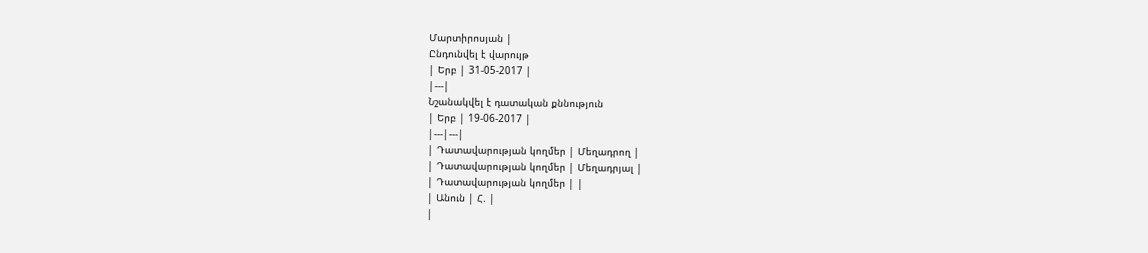Մարտիրոսյան |
Ընդունվել է վարույթ
| Երբ | 31-05-2017 |
|---|
Նշանակվել է դատական քննություն
| Երբ | 19-06-2017 |
|---|---|
| Դատավարության կողմեր | Մեղադրող |
| Դատավարության կողմեր | Մեղադրյալ |
| Դատավարության կողմեր | |
| Անուն | Հ. |
|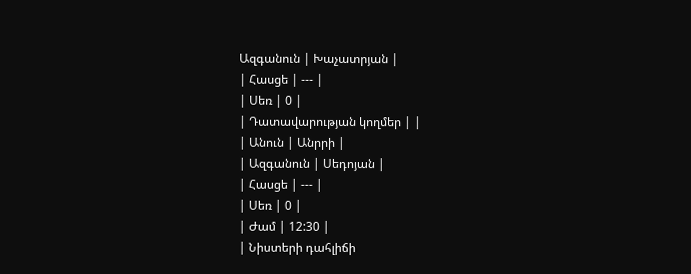Ազգանուն | Խաչատրյան |
| Հասցե | --- |
| Սեռ | 0 |
| Դատավարության կողմեր | |
| Անուն | Անրրի |
| Ազգանուն | Սեդոյան |
| Հասցե | --- |
| Սեռ | 0 |
| Ժամ | 12:30 |
| Նիստերի դահլիճի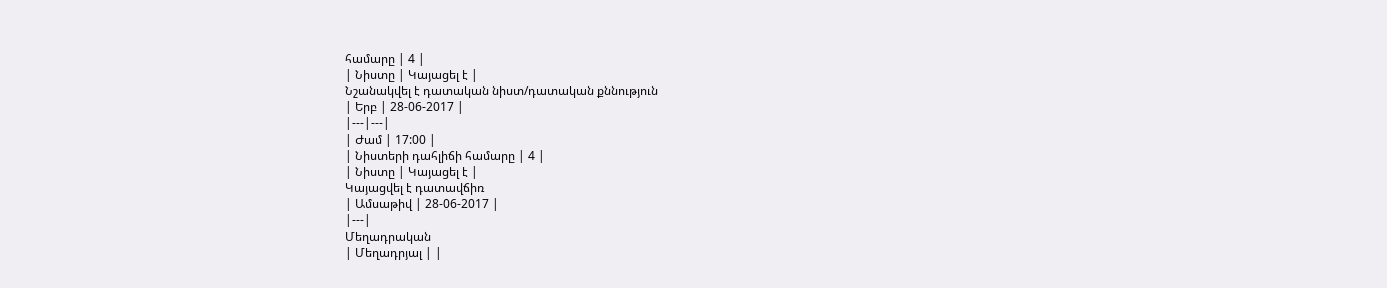համարը | 4 |
| Նիստը | Կայացել է |
Նշանակվել է դատական նիստ/դատական քննություն
| Երբ | 28-06-2017 |
|---|---|
| Ժամ | 17:00 |
| Նիստերի դահլիճի համարը | 4 |
| Նիստը | Կայացել է |
Կայացվել է դատավճիռ
| Ամսաթիվ | 28-06-2017 |
|---|
Մեղադրական
| Մեղադրյալ | |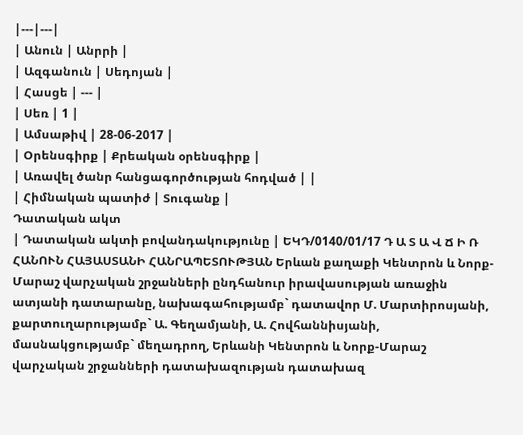|---|---|
| Անուն | Անրրի |
| Ազգանուն | Սեդոյան |
| Հասցե | --- |
| Սեռ | 1 |
| Ամսաթիվ | 28-06-2017 |
| Օրենսգիրք | Քրեական օրենսգիրք |
| Առավել ծանր հանցագործության հոդված | |
| Հիմնական պատիժ | Տուգանք |
Դատական ակտ
| Դատական ակտի բովանդակությունը | ԵԿԴ/0140/01/17 Դ Ա Տ Ա Վ Ճ Ի Ռ ՀԱՆՈՒՆ ՀԱՅԱՍՏԱՆԻ ՀԱՆՐԱՊԵՏՈՒԹՅԱՆ Երևան քաղաքի Կենտրոն և Նորք-Մարաշ վարչական շրջանների ընդհանուր իրավասության առաջին ատյանի դատարանը, նախագահությամբ` դատավոր Մ. Մարտիրոսյանի, քարտուղարությամբ` Ա. Գեղամյանի, Ա. Հովհաննիսյանի, մասնակցությամբ` մեղադրող, Երևանի Կենտրոն և Նորք-Մարաշ վարչական շրջանների դատախազության դատախազ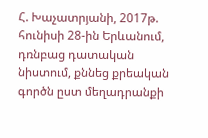Հ. Խաչատրյանի, 2017թ. հունիսի 28-ին Երևանում, դռնբաց դատական նիստում, քննեց քրեական գործն ըստ մեղադրանքի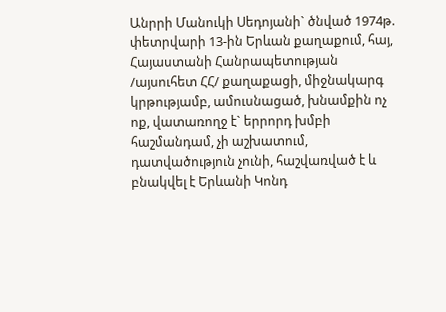Անրրի Մանուկի Սեդոյանի` ծնված 1974թ. փետրվարի 13-ին Երևան քաղաքում, հայ, Հայաստանի Հանրապետության /այսուհետ ՀՀ/ քաղաքացի, միջնակարգ կրթությամբ, ամուսնացած, խնամքին ոչ ոք, վատառողջ է` երրորդ խմբի հաշմանդամ, չի աշխատում, դատվածություն չունի, հաշվառված է և բնակվել է Երևանի Կոնդ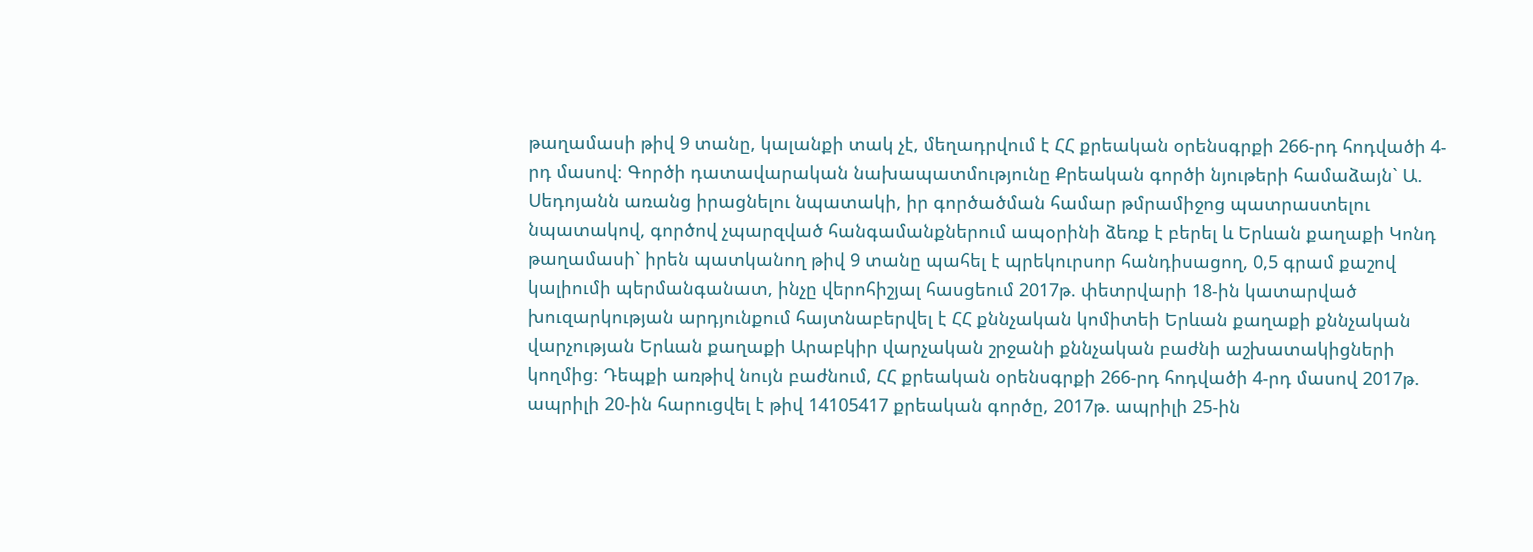թաղամասի թիվ 9 տանը, կալանքի տակ չէ, մեղադրվում է ՀՀ քրեական օրենսգրքի 266-րդ հոդվածի 4-րդ մասով։ Գործի դատավարական նախապատմությունը Քրեական գործի նյութերի համաձայն` Ա. Սեդոյանն առանց իրացնելու նպատակի, իր գործածման համար թմրամիջոց պատրաստելու նպատակով, գործով չպարզված հանգամանքներում ապօրինի ձեռք է բերել և Երևան քաղաքի Կոնդ թաղամասի` իրեն պատկանող թիվ 9 տանը պահել է պրեկուրսոր հանդիսացող, 0,5 գրամ քաշով կալիումի պերմանգանատ, ինչը վերոհիշյալ հասցեում 2017թ. փետրվարի 18-ին կատարված խուզարկության արդյունքում հայտնաբերվել է ՀՀ քննչական կոմիտեի Երևան քաղաքի քննչական վարչության Երևան քաղաքի Արաբկիր վարչական շրջանի քննչական բաժնի աշխատակիցների կողմից։ Դեպքի առթիվ նույն բաժնում, ՀՀ քրեական օրենսգրքի 266-րդ հոդվածի 4-րդ մասով 2017թ. ապրիլի 20-ին հարուցվել է թիվ 14105417 քրեական գործը, 2017թ. ապրիլի 25-ին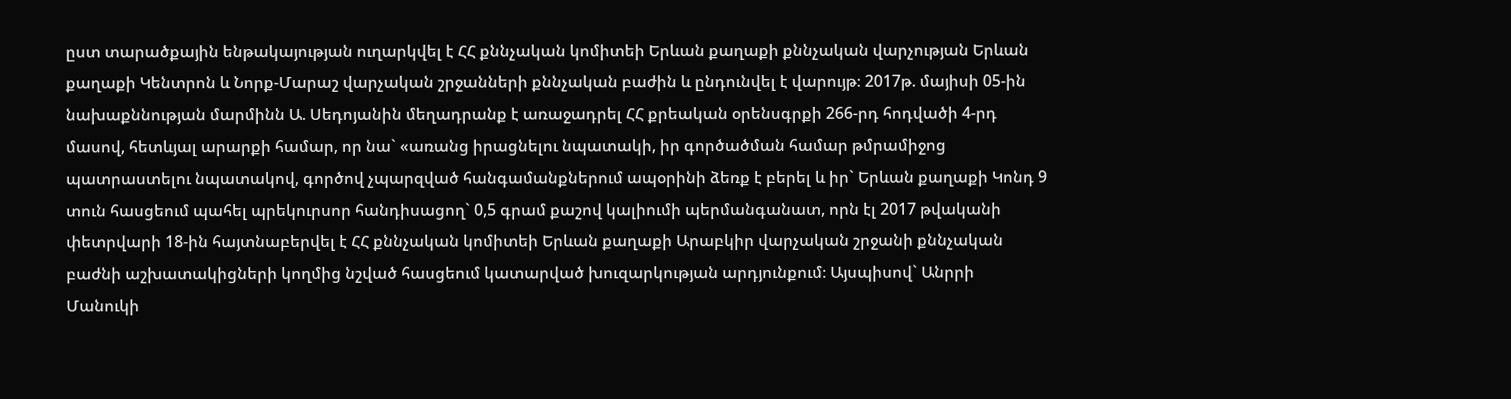ըստ տարածքային ենթակայության ուղարկվել է ՀՀ քննչական կոմիտեի Երևան քաղաքի քննչական վարչության Երևան քաղաքի Կենտրոն և Նորք-Մարաշ վարչական շրջանների քննչական բաժին և ընդունվել է վարույթ։ 2017թ. մայիսի 05-ին նախաքննության մարմինն Ա. Սեդոյանին մեղադրանք է առաջադրել ՀՀ քրեական օրենսգրքի 266-րդ հոդվածի 4-րդ մասով, հետևյալ արարքի համար, որ նա` «առանց իրացնելու նպատակի, իր գործածման համար թմրամիջոց պատրաստելու նպատակով, գործով չպարզված հանգամանքներում ապօրինի ձեռք է բերել և իր` Երևան քաղաքի Կոնդ 9 տուն հասցեում պահել պրեկուրսոր հանդիսացող` 0,5 գրամ քաշով կալիումի պերմանգանատ, որն էլ 2017 թվականի փետրվարի 18-ին հայտնաբերվել է ՀՀ քննչական կոմիտեի Երևան քաղաքի Արաբկիր վարչական շրջանի քննչական բաժնի աշխատակիցների կողմից նշված հասցեում կատարված խուզարկության արդյունքում։ Այսպիսով` Անրրի Մանուկի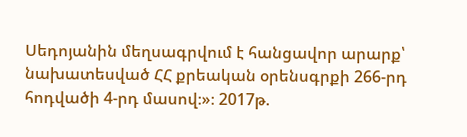Սեդոյանին մեղսագրվում է հանցավոր արարք՝ նախատեսված ՀՀ քրեական օրենսգրքի 266-րդ հոդվածի 4-րդ մասով։»։ 2017թ.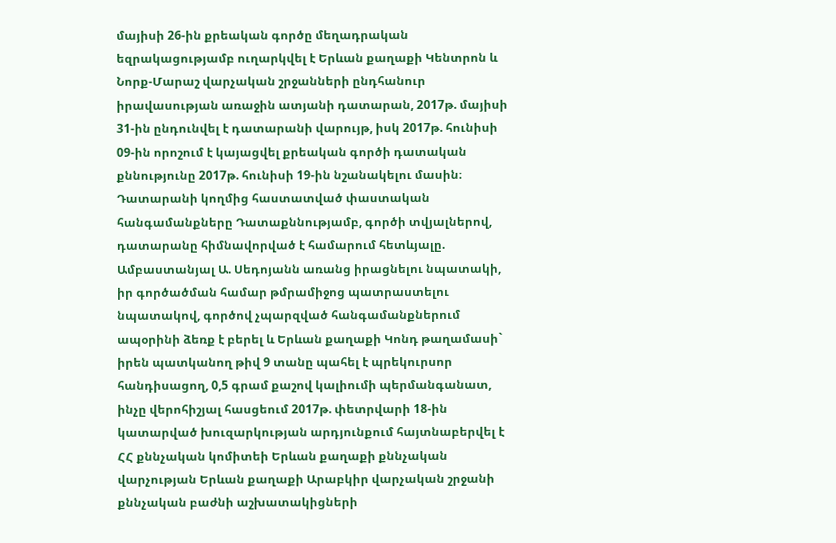մայիսի 26-ին քրեական գործը մեղադրական եզրակացությամբ ուղարկվել է Երևան քաղաքի Կենտրոն և Նորք-Մարաշ վարչական շրջանների ընդհանուր իրավասության առաջին ատյանի դատարան, 2017թ. մայիսի 31-ին ընդունվել է դատարանի վարույթ, իսկ 2017թ. հունիսի 09-ին որոշում է կայացվել քրեական գործի դատական քննությունը 2017թ. հունիսի 19-ին նշանակելու մասին։ Դատարանի կողմից հաստատված փաստական հանգամանքները Դատաքննությամբ, գործի տվյալներով, դատարանը հիմնավորված է համարում հետևյալը. Ամբաստանյալ Ա. Սեդոյանն առանց իրացնելու նպատակի, իր գործածման համար թմրամիջոց պատրաստելու նպատակով, գործով չպարզված հանգամանքներում ապօրինի ձեռք է բերել և Երևան քաղաքի Կոնդ թաղամասի` իրեն պատկանող թիվ 9 տանը պահել է պրեկուրսոր հանդիսացող, 0,5 գրամ քաշով կալիումի պերմանգանատ, ինչը վերոհիշյալ հասցեում 2017թ. փետրվարի 18-ին կատարված խուզարկության արդյունքում հայտնաբերվել է ՀՀ քննչական կոմիտեի Երևան քաղաքի քննչական վարչության Երևան քաղաքի Արաբկիր վարչական շրջանի քննչական բաժնի աշխատակիցների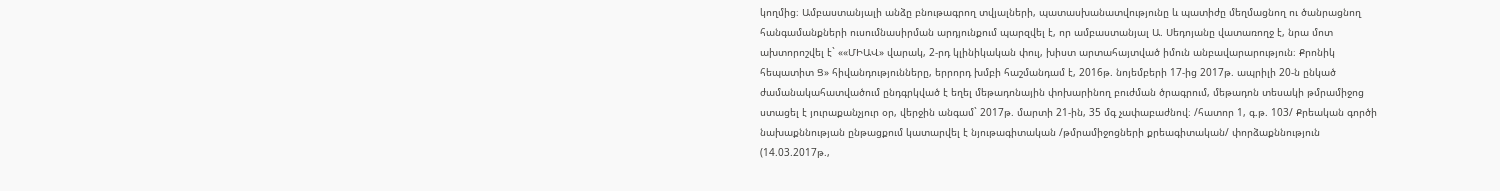կողմից։ Ամբաստանյալի անձը բնութագրող տվյալների, պատասխանատվությունը և պատիժը մեղմացնող ու ծանրացնող հանգամանքների ուսումնասիրման արդյունքում պարզվել է, որ ամբաստանյալ Ա. Սեդոյանը վատառողջ է, նրա մոտ ախտորոշվել է` ««ՄԻԱՎ» վարակ, 2-րդ կլինիկական փուլ, խիստ արտահայտված իմուն անբավարարություն։ Քրոնիկ հեպատիտ Ց» հիվանդությունները, երրորդ խմբի հաշմանդամ է, 2016թ. նոյեմբերի 17-ից 2017թ. ապրիլի 20-ն ընկած ժամանակահատվածում ընդգրկված է եղել մեթադոնային փոխարինող բուժման ծրագրում, մեթադոն տեսակի թմրամիջոց ստացել է յուրաքանչյուր օր, վերջին անգամ` 2017թ. մարտի 21-ին, 35 մգ չափաբաժնով։ /հատոր 1, գ.թ. 103/ Քրեական գործի նախաքննության ընթացքում կատարվել է նյութագիտական /թմրամիջոցների քրեագիտական/ փորձաքննություն (14.03.2017թ.,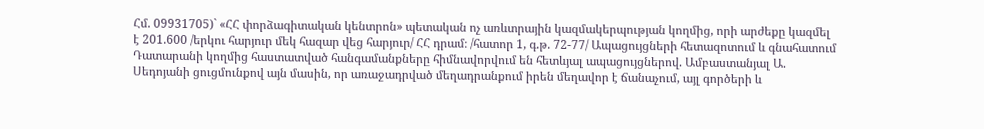Հմ. 09931705)` «ՀՀ փորձագիտական կենտրոն» պետական ոչ առևտրային կազմակերպության կողմից, որի արժեքը կազմել է 201.600 /երկու հարյուր մեկ հազար վեց հարյուր/ ՀՀ դրամ։ /հատոր 1, գ.թ. 72-77/ Ապացույցների հետազոտում և գնահատում Դատարանի կողմից հաստատված հանգամանքները հիմնավորվում են հետևյալ ապացույցներով. Ամբաստանյալ Ա. Սեդոյանի ցուցմունքով այն մասին, որ առաջադրված մեղադրանքում իրեն մեղավոր է ճանաչում, այլ գործերի և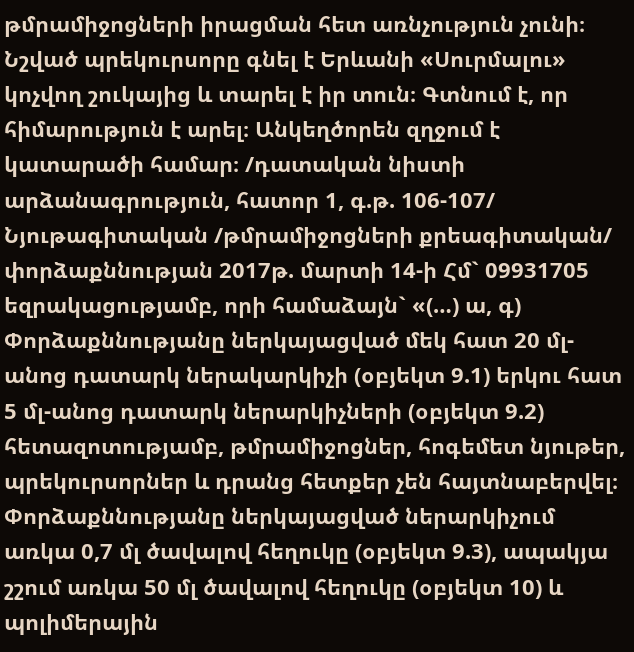թմրամիջոցների իրացման հետ առնչություն չունի։ Նշված պրեկուրսորը գնել է Երևանի «Սուրմալու» կոչվող շուկայից և տարել է իր տուն։ Գտնում է, որ հիմարություն է արել։ Անկեղծորեն զղջում է կատարածի համար։ /դատական նիստի արձանագրություն, հատոր 1, գ.թ. 106-107/ Նյութագիտական /թմրամիջոցների քրեագիտական/ փորձաքննության 2017թ. մարտի 14-ի Հմ` 09931705 եզրակացությամբ, որի համաձայն` «(…) ա, գ) Փորձաքննությանը ներկայացված մեկ հատ 20 մլ-անոց դատարկ ներակարկիչի (օբյեկտ 9.1) երկու հատ 5 մլ-անոց դատարկ ներարկիչների (օբյեկտ 9.2) հետազոտությամբ, թմրամիջոցներ, հոգեմետ նյութեր, պրեկուրսորներ և դրանց հետքեր չեն հայտնաբերվել։ Փորձաքննությանը ներկայացված ներարկիչում առկա 0,7 մլ ծավալով հեղուկը (օբյեկտ 9.3), ապակյա շշում առկա 50 մլ ծավալով հեղուկը (օբյեկտ 10) և պոլիմերային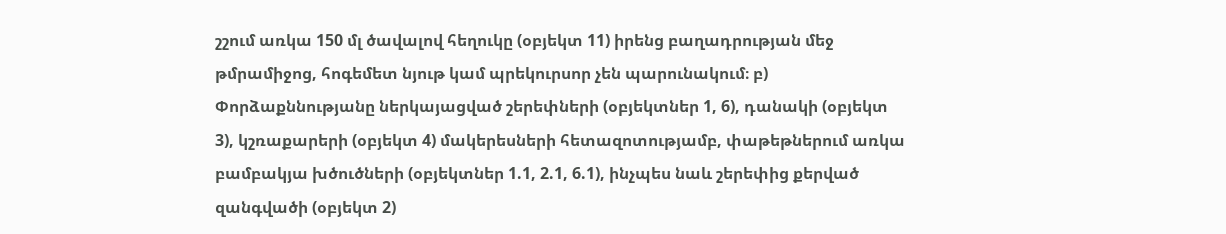շշում առկա 150 մլ ծավալով հեղուկը (օբյեկտ 11) իրենց բաղադրության մեջ թմրամիջոց, հոգեմետ նյութ կամ պրեկուրսոր չեն պարունակում։ բ) Փորձաքննությանը ներկայացված շերեփների (օբյեկտներ 1, 6), դանակի (օբյեկտ 3), կշռաքարերի (օբյեկտ 4) մակերեսների հետազոտությամբ, փաթեթներում առկա բամբակյա խծուծների (օբյեկտներ 1.1, 2.1, 6.1), ինչպես նաև շերեփից քերված զանգվածի (օբյեկտ 2)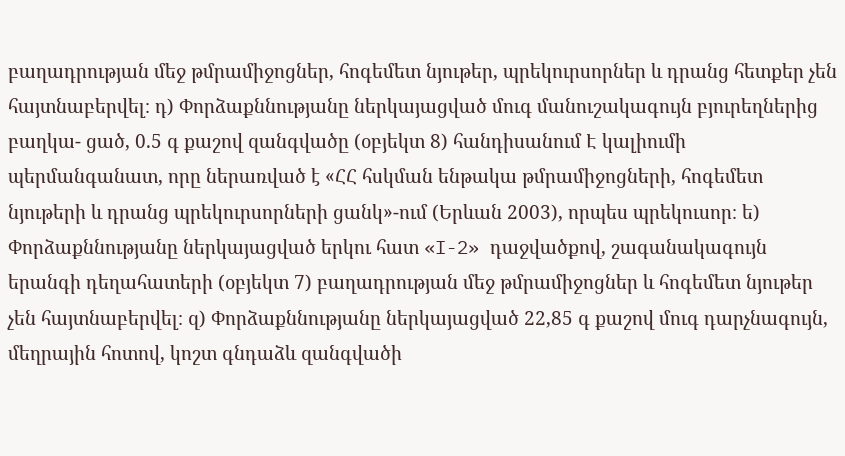բաղադրության մեջ թմրամիջոցներ, հոգեմետ նյութեր, պրեկուրսորներ և դրանց հետքեր չեն հայտնաբերվել։ դ) Փորձաքննությանը ներկայացված մուգ մանուշակագույն բյուրեղներից բաղկա- ցած, 0.5 գ քաշով զանգվածը (օբյեկտ 8) հանդիսանում Է կալիումի պերմանգանատ, որը ներառված է «ՀՀ հսկման ենթակա թմրամիջոցների, հոգեմետ նյութերի և դրանց պրեկուրսորների ցանկ»-ում (Երևան 2003), որպես պրեկուսոր։ ե) Փորձաքննությանը ներկայացված երկու հատ «I-2» դաջվածքով, շագանակագույն երանգի դեղահատերի (օբյեկտ 7) բաղադրության մեջ թմրամիջոցներ և հոգեմետ նյութեր չեն հայտնաբերվել։ զ) Փորձաքննությանը ներկայացված 22,85 գ քաշով մուգ դարչնագույն, մեղրային հոտով, կոշտ գնդաձև զանգվածի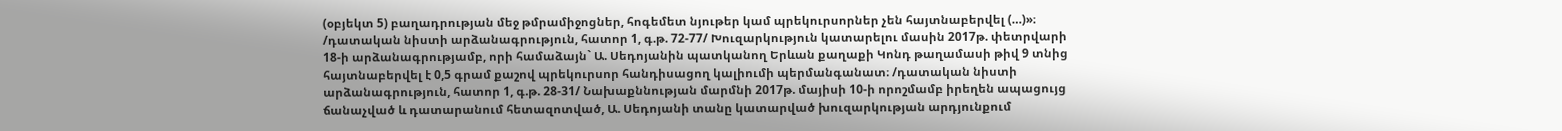(օբյեկտ 5) բաղադրության մեջ թմրամիջոցներ, հոգեմետ նյութեր կամ պրեկուրսորներ չեն հայտնաբերվել (…)»։ /դատական նիստի արձանագրություն, հատոր 1, գ.թ. 72-77/ Խուզարկություն կատարելու մասին 2017թ. փետրվարի 18-ի արձանագրությամբ, որի համաձայն` Ա. Սեդոյանին պատկանող Երևան քաղաքի Կոնդ թաղամասի թիվ 9 տնից հայտնաբերվել է 0,5 գրամ քաշով պրեկուրսոր հանդիսացող կալիումի պերմանգանատ։ /դատական նիստի արձանագրություն, հատոր 1, գ.թ. 28-31/ Նախաքննության մարմնի 2017թ. մայիսի 10-ի որոշմամբ իրեղեն ապացույց ճանաչված և դատարանում հետազոտված, Ա. Սեդոյանի տանը կատարված խուզարկության արդյունքում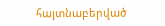հայտնաբերված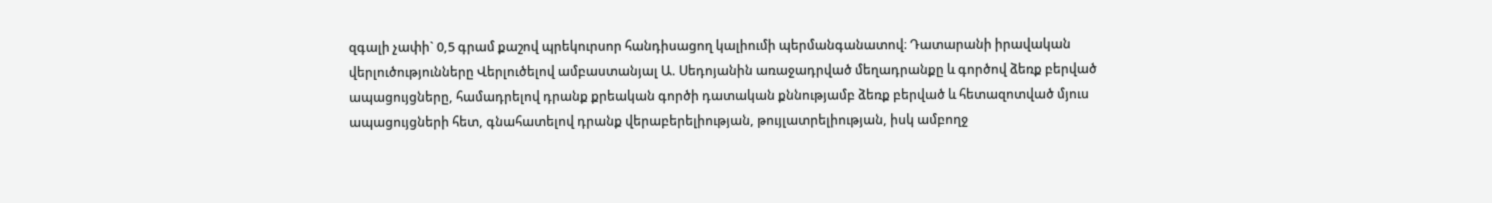զգալի չափի` 0,5 գրամ քաշով պրեկուրսոր հանդիսացող կալիումի պերմանգանատով։ Դատարանի իրավական վերլուծությունները Վերլուծելով ամբաստանյալ Ա. Սեդոյանին առաջադրված մեղադրանքը և գործով ձեռք բերված ապացույցները, համադրելով դրանք քրեական գործի դատական քննությամբ ձեռք բերված և հետազոտված մյուս ապացույցների հետ, գնահատելով դրանք վերաբերելիության, թույլատրելիության, իսկ ամբողջ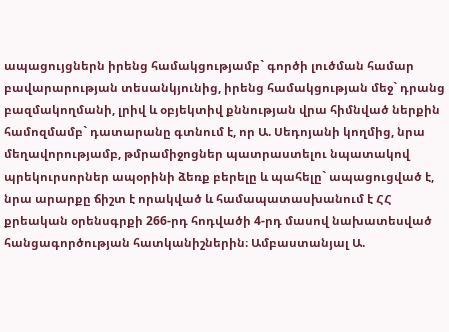ապացույցներն իրենց համակցությամբ` գործի լուծման համար բավարարության տեսանկյունից, իրենց համակցության մեջ` դրանց բազմակողմանի, լրիվ և օբյեկտիվ քննության վրա հիմնված ներքին համոզմամբ` դատարանը գտնում է, որ Ա. Սեդոյանի կողմից, նրա մեղավորությամբ, թմրամիջոցներ պատրաստելու նպատակով պրեկուրսորներ ապօրինի ձեռք բերելը և պահելը` ապացուցված է, նրա արարքը ճիշտ է որակված և համապատասխանում է ՀՀ քրեական օրենսգրքի 266-րդ հոդվածի 4-րդ մասով նախատեսված հանցագործության հատկանիշներին։ Ամբաստանյալ Ա.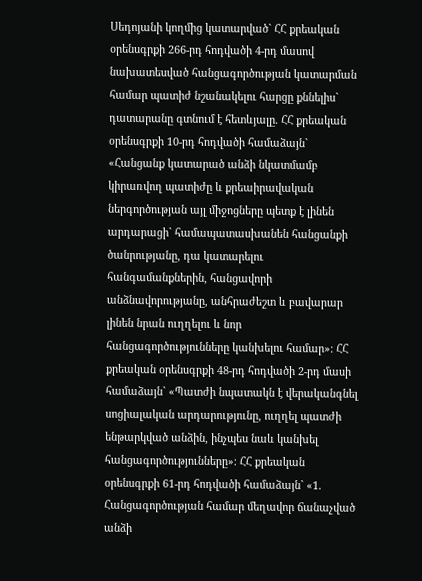Սեդոյանի կողմից կատարված` ՀՀ քրեական օրենսգրքի 266-րդ հոդվածի 4-րդ մասով նախատեսված հանցագործության կատարման համար պատիժ նշանակելու հարցը քննելիս` դատարանը գտնում է հետևյալը. ՀՀ քրեական օրենսգրքի 10-րդ հոդվածի համաձայն` «Հանցանք կատարած անձի նկատմամբ կիրառվող պատիժը և քրեաիրավական ներգործության այլ միջոցները պետք է լինեն արդարացի` համապատասխանեն հանցանքի ծանրությանը, դա կատարելու հանգամանքներին, հանցավորի անձնավորությանը, անհրաժեշտ և բավարար լինեն նրան ուղղելու և նոր հանցագործությունները կանխելու համար»։ ՀՀ քրեական օրենսգրքի 48-րդ հոդվածի 2-րդ մասի համաձայն` «Պատժի նպատակն է վերականգնել սոցիալական արդարությունը, ուղղել պատժի ենթարկված անձին, ինչպես նաև կանխել հանցագործությունները»։ ՀՀ քրեական օրենսգրքի 61-րդ հոդվածի համաձայն` «1. Հանցագործության համար մեղավոր ճանաչված անձի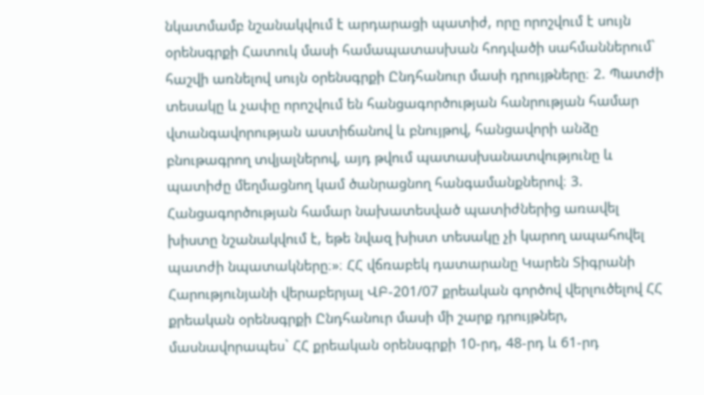նկատմամբ նշանակվում է արդարացի պատիժ, որը որոշվում է սույն օրենսգրքի Հատուկ մասի համապատասխան հոդվածի սահմաններում` հաշվի առնելով սույն օրենսգրքի Ընդհանուր մասի դրույթները։ 2. Պատժի տեսակը և չափը որոշվում են հանցագործության հանրության համար վտանգավորության աստիճանով և բնույթով, հանցավորի անձը բնութագրող տվյալներով, այդ թվում պատասխանատվությունը և պատիժը մեղմացնող կամ ծանրացնող հանգամանքներով։ 3. Հանցագործության համար նախատեսված պատիժներից առավել խիստը նշանակվում է, եթե նվազ խիստ տեսակը չի կարող ապահովել պատժի նպատակները։»։ ՀՀ վճռաբեկ դատարանը Կարեն Տիգրանի Հարությունյանի վերաբերյալ ՎԲ-201/07 քրեական գործով վերլուծելով ՀՀ քրեական օրենսգրքի Ընդհանուր մասի մի շարք դրույթներ, մասնավորապես` ՀՀ քրեական օրենսգրքի 10-րդ, 48-րդ և 61-րդ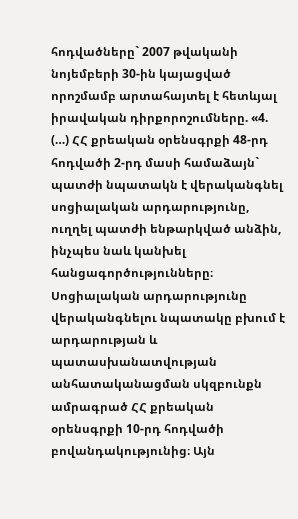հոդվածները` 2007 թվականի նոյեմբերի 30-ին կայացված որոշմամբ արտահայտել է հետևյալ իրավական դիրքորոշումները. «4. (…) ՀՀ քրեական օրենսգրքի 48-րդ հոդվածի 2-րդ մասի համաձայն` պատժի նպատակն է վերականգնել սոցիալական արդարությունը, ուղղել պատժի ենթարկված անձին, ինչպես նաև կանխել հանցագործությունները։ Սոցիալական արդարությունը վերականգնելու նպատակը բխում է արդարության և պատասխանատվության անհատականացման սկզբունքն ամրագրած ՀՀ քրեական օրենսգրքի 10-րդ հոդվածի բովանդակությունից։ Այն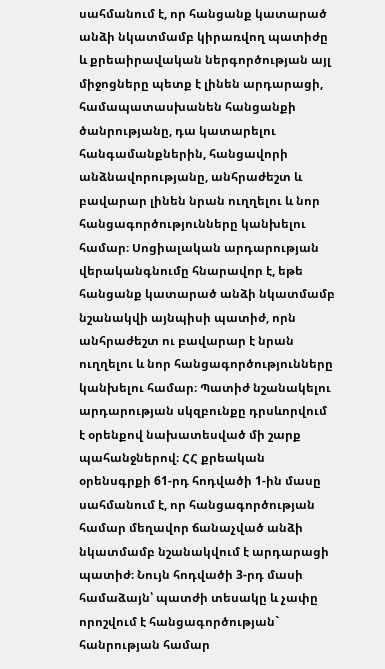սահմանում է, որ հանցանք կատարած անձի նկատմամբ կիրառվող պատիժը և քրեաիրավական ներգործության այլ միջոցները պետք է լինեն արդարացի, համապատասխանեն հանցանքի ծանրությանը, դա կատարելու հանգամանքներին, հանցավորի անձնավորությանը, անհրաժեշտ և բավարար լինեն նրան ուղղելու և նոր հանցագործությունները կանխելու համար։ Սոցիալական արդարության վերականգնումը հնարավոր է, եթե հանցանք կատարած անձի նկատմամբ նշանակվի այնպիսի պատիժ, որն անհրաժեշտ ու բավարար է նրան ուղղելու և նոր հանցագործությունները կանխելու համար։ Պատիժ նշանակելու արդարության սկզբունքը դրսևորվում է օրենքով նախատեսված մի շարք պահանջներով։ ՀՀ քրեական օրենսգրքի 61-րդ հոդվածի 1-ին մասը սահմանում է, որ հանցագործության համար մեղավոր ճանաչված անձի նկատմամբ նշանակվում է արդարացի պատիժ։ Նույն հոդվածի 3-րդ մասի համաձայն՝ պատժի տեսակը և չափը որոշվում է հանցագործության` հանրության համար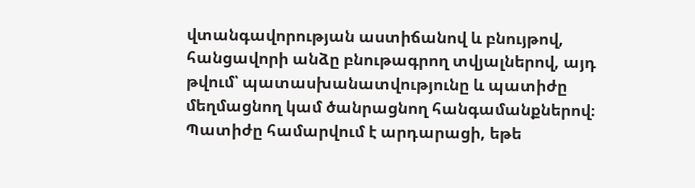վտանգավորության աստիճանով և բնույթով, հանցավորի անձը բնութագրող տվյալներով, այդ թվում՝ պատասխանատվությունը և պատիժը մեղմացնող կամ ծանրացնող հանգամանքներով։ Պատիժը համարվում է արդարացի, եթե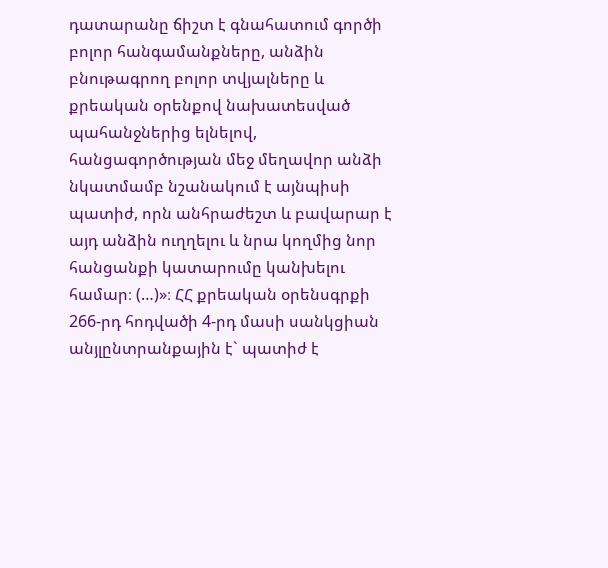դատարանը ճիշտ է գնահատում գործի բոլոր հանգամանքները, անձին բնութագրող բոլոր տվյալները և քրեական օրենքով նախատեսված պահանջներից ելնելով, հանցագործության մեջ մեղավոր անձի նկատմամբ նշանակում է այնպիսի պատիժ, որն անհրաժեշտ և բավարար է այդ անձին ուղղելու և նրա կողմից նոր հանցանքի կատարումը կանխելու համար։ (…)»։ ՀՀ քրեական օրենսգրքի 266-րդ հոդվածի 4-րդ մասի սանկցիան անյլընտրանքային է` պատիժ է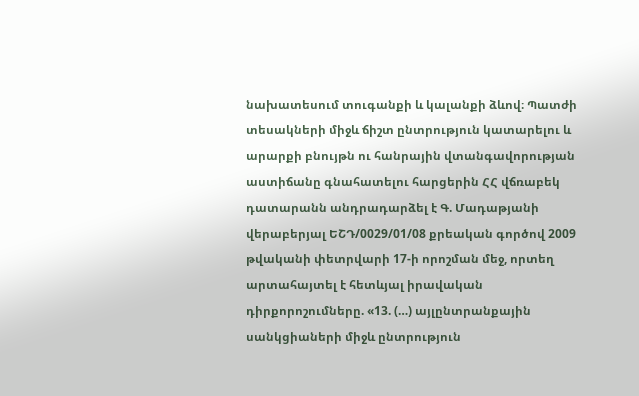նախատեսում տուգանքի և կալանքի ձևով։ Պատժի տեսակների միջև ճիշտ ընտրություն կատարելու և արարքի բնույթն ու հանրային վտանգավորության աստիճանը գնահատելու հարցերին ՀՀ վճռաբեկ դատարանն անդրադարձել է Գ. Մադաթյանի վերաբերյալ ԵՇԴ/0029/01/08 քրեական գործով 2009 թվականի փետրվարի 17-ի որոշման մեջ, որտեղ արտահայտել է հետևյալ իրավական դիրքորոշումները. «13. (…) այլընտրանքային սանկցիաների միջև ընտրություն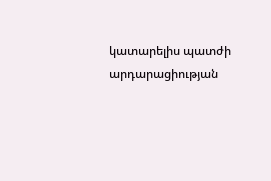կատարելիս պատժի արդարացիության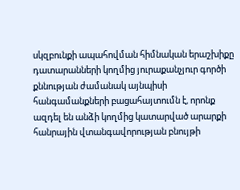սկզբունքի ապահովման հիմնական երաշխիքը դատարանների կողմից յուրաքանչյուր գործի քննության ժամանակ այնպիսի հանգամանքների բացահայտումն է, որոնք ազդել են անձի կողմից կատարված արարքի հանրային վտանգավորության բնույթի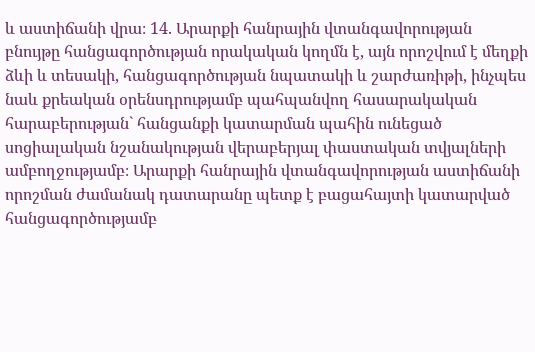և աստիճանի վրա։ 14. Արարքի հանրային վտանգավորության բնույթը հանցագործության որակական կողմն է, այն որոշվում է մեղքի ձևի և տեսակի, հանցագործության նպատակի և շարժառիթի, ինչպես նաև քրեական օրենսդրությամբ պահպանվող հասարակական հարաբերության` հանցանքի կատարման պահին ունեցած սոցիալական նշանակության վերաբերյալ փաստական տվյալների ամբողջությամբ։ Արարքի հանրային վտանգավորության աստիճանի որոշման ժամանակ դատարանը պետք է բացահայտի կատարված հանցագործությամբ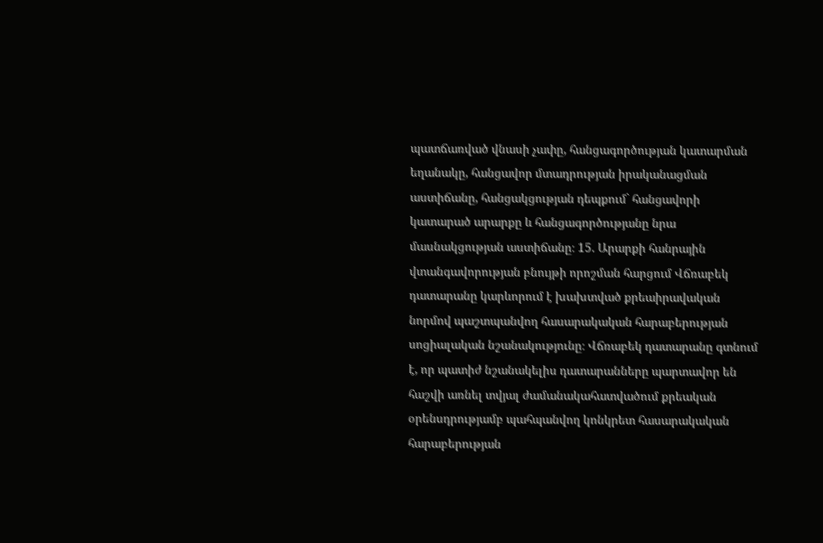պատճառված վնասի չափը, հանցագործության կատարման եղանակը, հանցավոր մտադրության իրականացման աստիճանը, հանցակցության դեպքում` հանցավորի կատարած արարքը և հանցագործությանը նրա մասնակցության աստիճանը։ 15. Արարքի հանրային վտանգավորության բնույթի որոշման հարցում Վճռաբեկ դատարանը կարևորում է խախտված քրեաիրավական նորմով պաշտպանվող հասարակական հարաբերության սոցիալական նշանակությունը։ Վճռաբեկ դատարանը գտնում է, որ պատիժ նշանակելիս դատարանները պարտավոր են հաշվի առնել տվյալ ժամանակահատվածում քրեական օրենսդրությամբ պահպանվող կոնկրետ հասարակական հարաբերության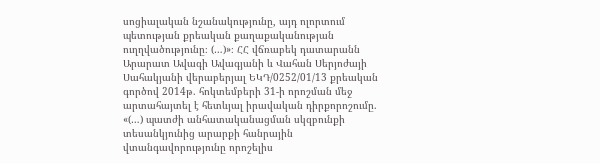սոցիալական նշանակությունը, այդ ոլորտում պետության քրեական քաղաքականության ուղղվածությունը։ (…)»։ ՀՀ վճռաբեկ դատարանն Արարատ Ավագի Ավագյանի և Վահան Սերյոժայի Սահակյանի վերաբերյալ ԵԿԴ/0252/01/13 քրեական գործով 2014թ. հոկտեմբերի 31-ի որոշման մեջ արտահայտել է հետևյալ իրավական դիրքորոշումը. «(…) պատժի անհատականացման սկզբունքի տեսանկյունից արարքի հանրային վտանգավորությունը որոշելիս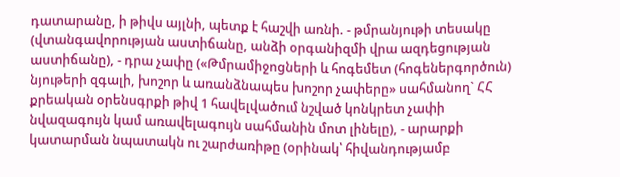դատարանը, ի թիվս այլնի, պետք է հաշվի առնի. - թմրանյութի տեսակը (վտանգավորության աստիճանը, անձի օրգանիզմի վրա ազդեցության աստիճանը), - դրա չափը («Թմրամիջոցների և հոգեմետ (հոգեներգործուն) նյութերի զգալի, խոշոր և առանձնապես խոշոր չափերը» սահմանող` ՀՀ քրեական օրենսգրքի թիվ 1 հավելվածում նշված կոնկրետ չափի նվազագույն կամ առավելագույն սահմանին մոտ լինելը), - արարքի կատարման նպատակն ու շարժառիթը (օրինակ՝ հիվանդությամբ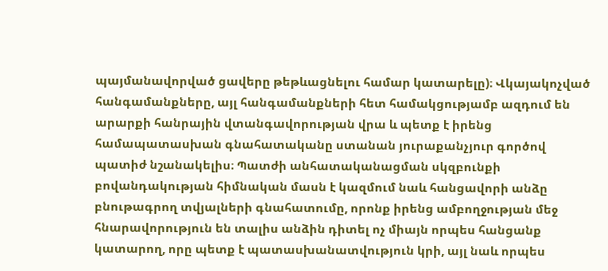պայմանավորված ցավերը թեթևացնելու համար կատարելը)։ Վկայակոչված հանգամանքները, այլ հանգամանքների հետ համակցությամբ ազդում են արարքի հանրային վտանգավորության վրա և պետք է իրենց համապատասխան գնահատականը ստանան յուրաքանչյուր գործով պատիժ նշանակելիս։ Պատժի անհատականացման սկզբունքի բովանդակության հիմնական մասն է կազմում նաև հանցավորի անձը բնութագրող տվյալների գնահատումը, որոնք իրենց ամբողջության մեջ հնարավորություն են տալիս անձին դիտել ոչ միայն որպես հանցանք կատարող, որը պետք է պատասխանատվություն կրի, այլ նաև որպես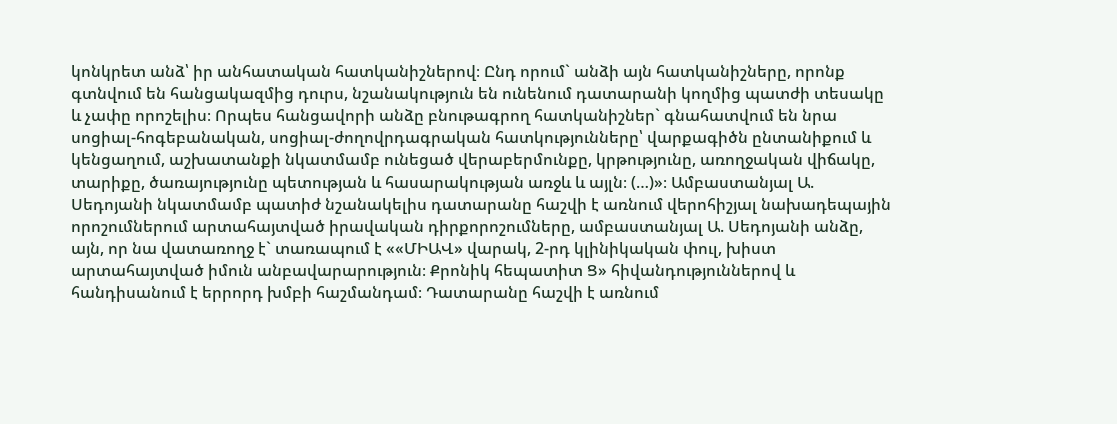կոնկրետ անձ՝ իր անհատական հատկանիշներով։ Ընդ որում` անձի այն հատկանիշները, որոնք գտնվում են հանցակազմից դուրս, նշանակություն են ունենում դատարանի կողմից պատժի տեսակը և չափը որոշելիս։ Որպես հանցավորի անձը բնութագրող հատկանիշներ` գնահատվում են նրա սոցիալ-հոգեբանական, սոցիալ-ժողովրդագրական հատկությունները՝ վարքագիծն ընտանիքում և կենցաղում, աշխատանքի նկատմամբ ունեցած վերաբերմունքը, կրթությունը, առողջական վիճակը, տարիքը, ծառայությունը պետության և հասարակության առջև և այլն։ (…)»։ Ամբաստանյալ Ա. Սեդոյանի նկատմամբ պատիժ նշանակելիս դատարանը հաշվի է առնում վերոհիշյալ նախադեպային որոշումներում արտահայտված իրավական դիրքորոշումները, ամբաստանյալ Ա. Սեդոյանի անձը, այն, որ նա վատառողջ է` տառապում է ««ՄԻԱՎ» վարակ, 2-րդ կլինիկական փուլ, խիստ արտահայտված իմուն անբավարարություն։ Քրոնիկ հեպատիտ Ց» հիվանդություններով և հանդիսանում է երրորդ խմբի հաշմանդամ։ Դատարանը հաշվի է առնում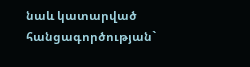նաև կատարված հանցագործության`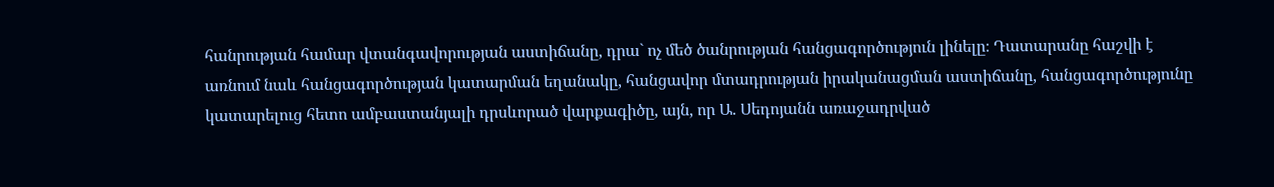հանրության համար վտանգավորության աստիճանը, դրա` ոչ մեծ ծանրության հանցագործություն լինելը։ Դատարանը հաշվի է առնում նաև հանցագործության կատարման եղանակը, հանցավոր մտադրության իրականացման աստիճանը, հանցագործությունը կատարելուց հետո ամբաստանյալի դրսևորած վարքագիծը, այն, որ Ա. Սեդոյանն առաջադրված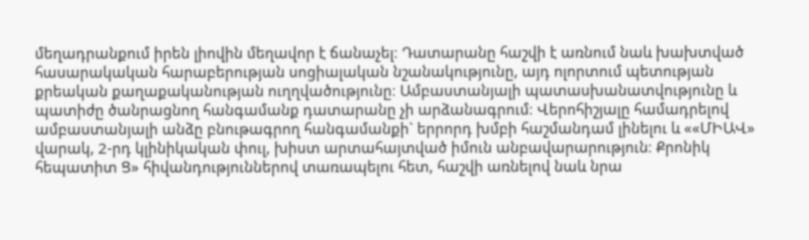մեղադրանքում իրեն լիովին մեղավոր է ճանաչել։ Դատարանը հաշվի է առնում նաև խախտված հասարակական հարաբերության սոցիալական նշանակությունը, այդ ոլորտում պետության քրեական քաղաքականության ուղղվածությունը։ Ամբաստանյալի պատասխանատվությունը և պատիժը ծանրացնող հանգամանք դատարանը չի արձանագրում։ Վերոհիշյալը համադրելով ամբաստանյալի անձը բնութագրող հանգամանքի` երրորդ խմբի հաշմանդամ լինելու և ««ՄԻԱՎ» վարակ, 2-րդ կլինիկական փուլ, խիստ արտահայտված իմուն անբավարարություն։ Քրոնիկ հեպատիտ Ց» հիվանդություններով տառապելու հետ, հաշվի առնելով նաև նրա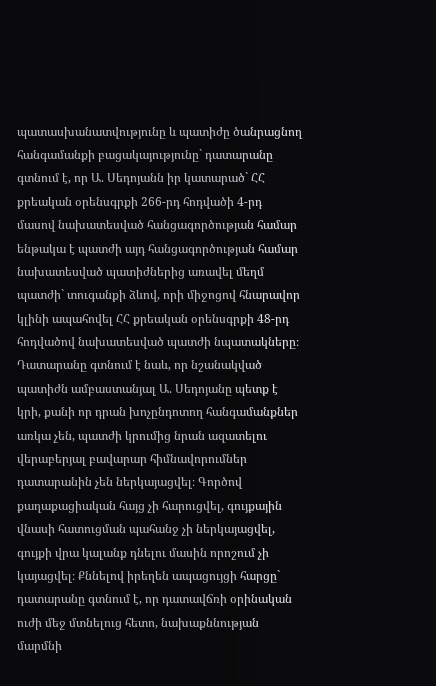պատասխանատվությունը և պատիժը ծանրացնող հանգամանքի բացակայությունը` դատարանը գտնում է, որ Ա. Սեդոյանն իր կատարած` ՀՀ քրեական օրենսգրքի 266-րդ հոդվածի 4-րդ մասով նախատեսված հանցագործության համար ենթակա է պատժի այդ հանցագործության համար նախատեսված պատիժներից առավել մեղմ պատժի` տուգանքի ձևով, որի միջոցով հնարավոր կլինի ապահովել ՀՀ քրեական օրենսգրքի 48-րդ հոդվածով նախատեսված պատժի նպատակները։ Դատարանը գտնում է նաև, որ նշանակված պատիժն ամբաստանյալ Ա. Սեդոյանը պետք է կրի, քանի որ դրան խոչընդոտող հանգամանքներ առկա չեն, պատժի կրումից նրան ազատելու վերաբերյալ բավարար հիմնավորումներ դատարանին չեն ներկայացվել։ Գործով քաղաքացիական հայց չի հարուցվել, գույքային վնասի հատուցման պահանջ չի ներկայացվել, գույքի վրա կալանք դնելու մասին որոշում չի կայացվել։ Քննելով իրեղեն ապացույցի հարցը` դատարանը գտնում է, որ դատավճռի օրինական ուժի մեջ մտնելուց հետո, նախաքննության մարմնի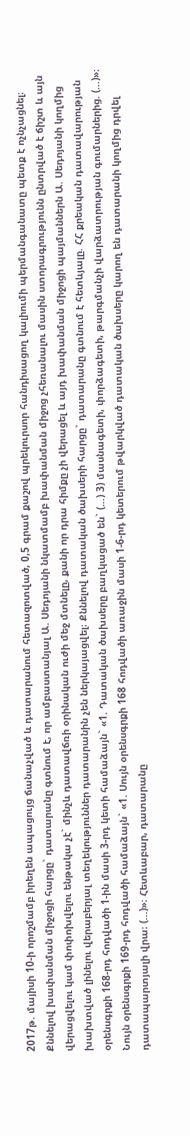2017թ. մայիսի 10-ի որոշմամբ իրեղեն ապացույց ճանաչված և դատարանում հետազոտված, 0,5 գրամ քաշով պրեկուրսոր հանդիսացող կալիումի պերմանգանատը պետք է ոչնչացնել։ Քննելով խափանման միջոցի հարցը` դատարանը գտնում է, որ ամբաստանյալ Ա. Սեդոյանի նկատմամբ խափանման միջոց չհեռանալու մասին ստորագրությունն ընտրված է ճիշտ և այն վերացվելու կամ փոփոխվելու ենթակա չէ` մինչև դատավճռի օրինական ուժի մեջ մտնելը, քանի որ դրա հիմքը չի վերացել և այդ խափանման միջոցի պայմաններն Ա. Սեդոյանի կողմից խախտված լինելու վերաբերյալ տեղեկություններ դատարանին չեն ներկայացվել։ Քննելով դատական ծախսերի հարցը` դատարանը գտնում է հետևյալը. ՀՀ քրեական դատավարության օրենսգրքի 168-րդ հոդվածի 1-ին մասի 3-րդ կետի համաձայն` «1. Դատական ծախսերը բաղկացած են` (…) 3) մասնագետի, փորձագետի, թարգմանչի վարձատրության գումարներից. (…)»։ Նույն օրենսգրքի 169-րդ հոդվածի համաձայն` «1. Սույն օրենսգրքի 168 հոդվածի առաջին մասի 1-6-րդ կետերում թվարկված դատական ծախսերը կարող են դատարանի կողմից դրվել դատապարտյալի վրա։ (...)»։ Հետևաբար, դատարանը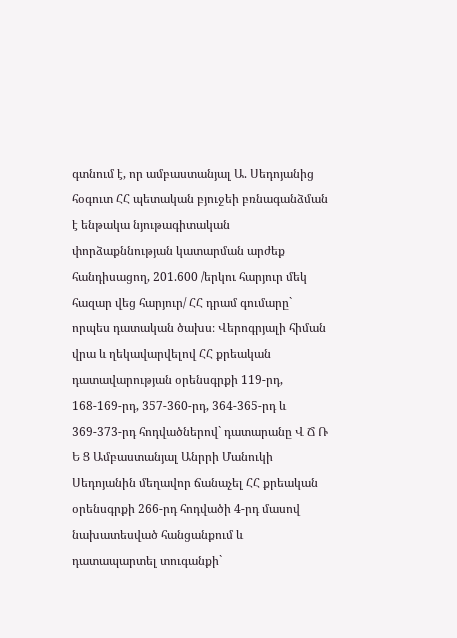գտնում է, որ ամբաստանյալ Ա. Սեդոյանից հօգուտ ՀՀ պետական բյուջեի բռնագանձման է ենթակա նյութագիտական փորձաքննության կատարման արժեք հանդիսացող, 201.600 /երկու հարյուր մեկ հազար վեց հարյուր/ ՀՀ դրամ գումարը` որպես դատական ծախս։ Վերոգրյալի հիման վրա և ղեկավարվելով ՀՀ քրեական դատավարության օրենսգրքի 119-րդ, 168-169-րդ, 357-360-րդ, 364-365-րդ և 369-373-րդ հոդվածներով` դատարանը Վ Ճ Ռ Ե Ց Ամբաստանյալ Անրրի Մանուկի Սեդոյանին մեղավոր ճանաչել ՀՀ քրեական օրենսգրքի 266-րդ հոդվածի 4-րդ մասով նախատեսված հանցանքում և դատապարտել տուգանքի`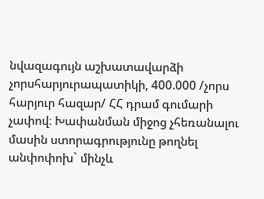նվազագույն աշխատավարձի չորսհարյուրապատիկի, 400.000 /չորս հարյուր հազար/ ՀՀ դրամ գումարի չափով։ Խափանման միջոց չհեռանալու մասին ստորագրությունը թողնել անփոփոխ` մինչև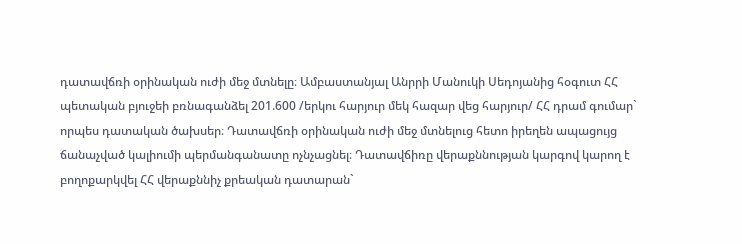դատավճռի օրինական ուժի մեջ մտնելը։ Ամբաստանյալ Անրրի Մանուկի Սեդոյանից հօգուտ ՀՀ պետական բյուջեի բռնագանձել 201.600 /երկու հարյուր մեկ հազար վեց հարյուր/ ՀՀ դրամ գումար` որպես դատական ծախսեր։ Դատավճռի օրինական ուժի մեջ մտնելուց հետո իրեղեն ապացույց ճանաչված կալիումի պերմանգանատը ոչնչացնել։ Դատավճիռը վերաքննության կարգով կարող է բողոքարկվել ՀՀ վերաքննիչ քրեական դատարան`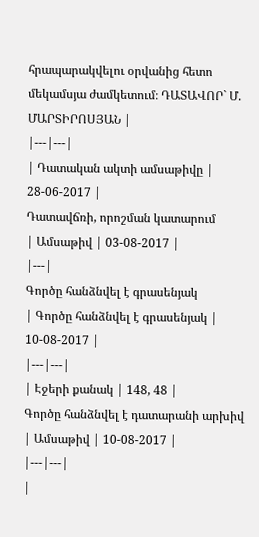հրապարակվելու օրվանից հետո մեկամսյա ժամկետում։ ԴԱՏԱՎՈՐ` Մ. ՄԱՐՏԻՐՈՍՅԱՆ |
|---|---|
| Դատական ակտի ամսաթիվը | 28-06-2017 |
Դատավճռի, որոշման կատարում
| Ամսաթիվ | 03-08-2017 |
|---|
Գործը հանձնվել է գրասենյակ
| Գործը հանձնվել է գրասենյակ | 10-08-2017 |
|---|---|
| Էջերի քանակ | 148, 48 |
Գործը հանձնվել է դատարանի արխիվ
| Ամսաթիվ | 10-08-2017 |
|---|---|
|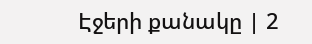Էջերի քանակը | 2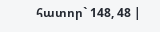հատոր` 148, 48 |